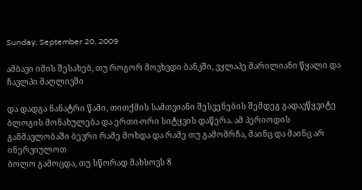Sunday, September 20, 2009

ამბავი იმის შესახებ, თუ როგორ მოვხვდი ბანკში, ვყლაპე მარილიანი წყალი და ჩავლპი მაღლივში

და დადგა ნანატრი წამი, თითქმის სამთვიანი შესვენების შემდეგ გადავწყვიტე ბლოგის მონახულება და ერთი-ორი სიტყვის დაწერა. ამ პერიოდის განმავლობაში ბევრი რამე მოხდა და რამე თუ გამომრჩა, მაინც და მაინც არ ინერვიულოთ
ბოლო გამოცდა, თუ სწორად მახსოვს 8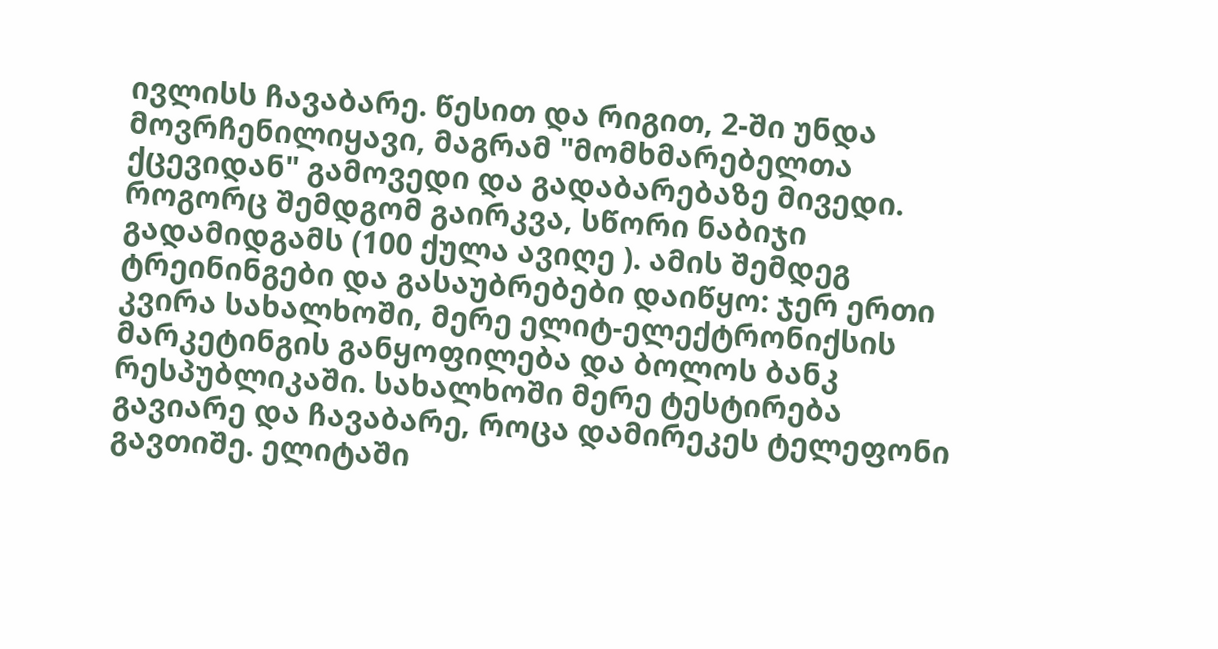ივლისს ჩავაბარე. წესით და რიგით, 2-ში უნდა მოვრჩენილიყავი, მაგრამ "მომხმარებელთა ქცევიდან" გამოვედი და გადაბარებაზე მივედი. როგორც შემდგომ გაირკვა, სწორი ნაბიჯი გადამიდგამს (100 ქულა ავიღე ). ამის შემდეგ ტრეინინგები და გასაუბრებები დაიწყო: ჯერ ერთი კვირა სახალხოში, მერე ელიტ-ელექტრონიქსის მარკეტინგის განყოფილება და ბოლოს ბანკ რესპუბლიკაში. სახალხოში მერე ტესტირება გავიარე და ჩავაბარე, როცა დამირეკეს ტელეფონი გავთიშე. ელიტაში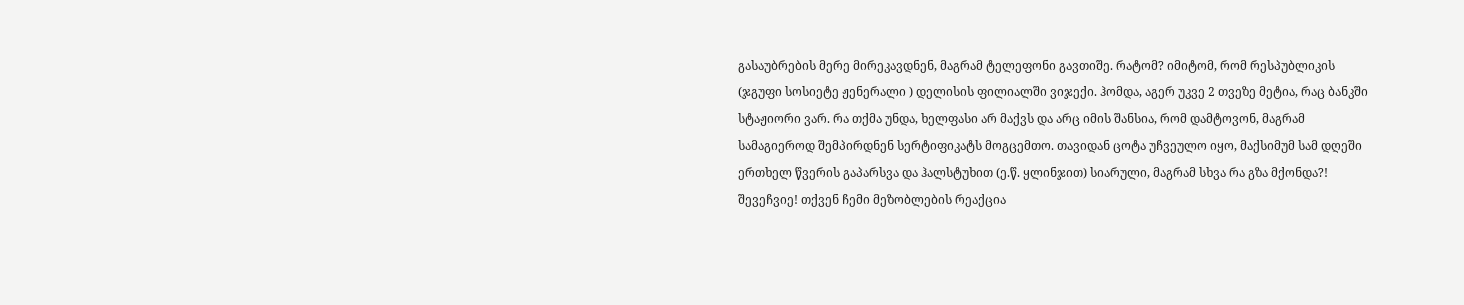გასაუბრების მერე მირეკავდნენ, მაგრამ ტელეფონი გავთიშე. რატომ? იმიტომ, რომ რესპუბლიკის (ჯგუფი სოსიეტე ჟენერალი ) დელისის ფილიალში ვიჯექი. ჰომდა, აგერ უკვე 2 თვეზე მეტია, რაც ბანკში სტაჟიორი ვარ. რა თქმა უნდა, ხელფასი არ მაქვს და არც იმის შანსია, რომ დამტოვონ, მაგრამ სამაგიეროდ შემპირდნენ სერტიფიკატს მოგცემთო. თავიდან ცოტა უჩვეულო იყო, მაქსიმუმ სამ დღეში ერთხელ წვერის გაპარსვა და ჰალსტუხით (ე.წ. ყლინჯით) სიარული, მაგრამ სხვა რა გზა მქონდა?! შევეჩვიე! თქვენ ჩემი მეზობლების რეაქცია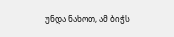უნდა ნახოთ, ამ ბიჭს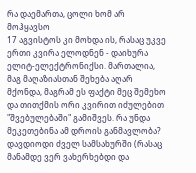რა დაემართა, ცოლი ხომ არ მოჰყავსო
17 აგვისტოს კი მოხდა ის, რასაც უკვე ერთი კვირა ელოდნენ - დაიხურა ელიტ-ელექტრონიქსი. მართალია, მაგ მაღაზიასთან შეხება აღარ მქონდა, მაგრამ ეს ფაქტი მეც შემეხო და თითქმის ორი კვირით იძულებით "შვებულებაში" გამიშვეს. რა უნდა მეკეთებინა ამ დროის განმავლობა? დავდიოდი ძველ სამსახურში (რასაც მანამდე ვერ ვახერხებდი და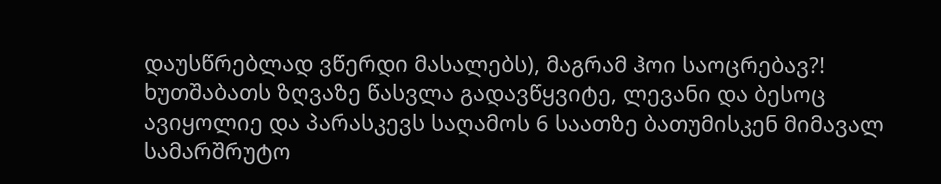დაუსწრებლად ვწერდი მასალებს), მაგრამ ჰოი საოცრებავ?! ხუთშაბათს ზღვაზე წასვლა გადავწყვიტე, ლევანი და ბესოც ავიყოლიე და პარასკევს საღამოს 6 საათზე ბათუმისკენ მიმავალ სამარშრუტო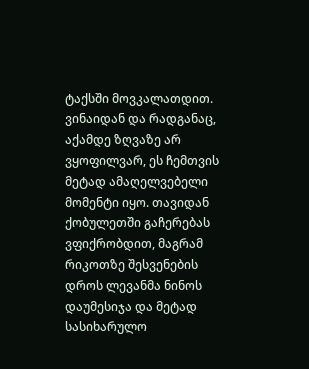ტაქსში მოვკალათდით. ვინაიდან და რადგანაც, აქამდე ზღვაზე არ ვყოფილვარ, ეს ჩემთვის მეტად ამაღელვებელი მომენტი იყო. თავიდან ქობულეთში გაჩერებას ვფიქრობდით, მაგრამ რიკოთზე შესვენების დროს ლევანმა ნინოს დაუმესიჯა და მეტად სასიხარულო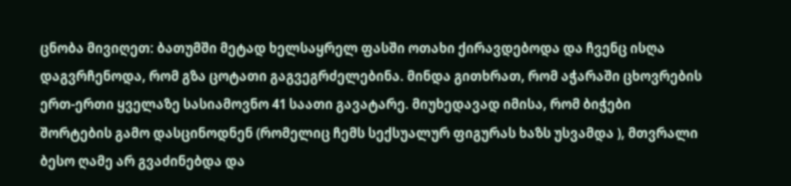ცნობა მივიღეთ: ბათუმში მეტად ხელსაყრელ ფასში ოთახი ქირავდებოდა და ჩვენც ისღა დაგვრჩენოდა, რომ გზა ცოტათი გაგვეგრძელებინა. მინდა გითხრათ, რომ აჭარაში ცხოვრების ერთ-ერთი ყველაზე სასიამოვნო 41 საათი გავატარე. მიუხედავად იმისა, რომ ბიჭები შორტების გამო დასცინოდნენ (რომელიც ჩემს სექსუალურ ფიგურას ხაზს უსვამდა ), მთვრალი ბესო ღამე არ გვაძინებდა და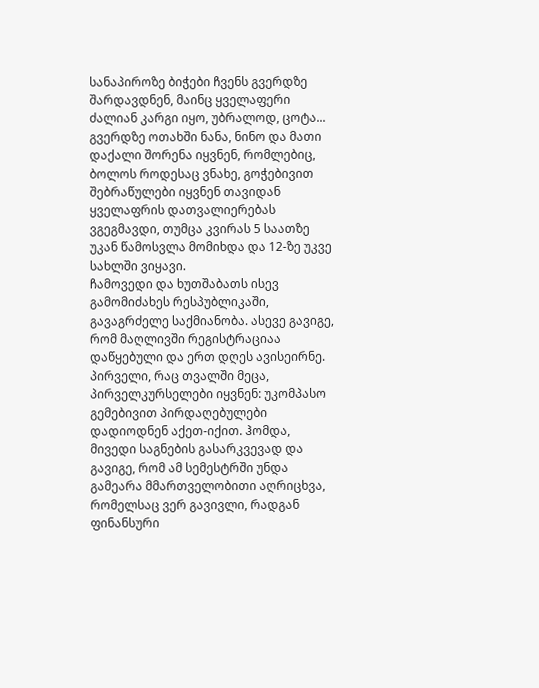სანაპიროზე ბიჭები ჩვენს გვერდზე შარდავდნენ, მაინც ყველაფერი ძალიან კარგი იყო, უბრალოდ, ცოტა... გვერდზე ოთახში ნანა, ნინო და მათი დაქალი შორენა იყვნენ, რომლებიც, ბოლოს როდესაც ვნახე, გოჭებივით შებრაწულები იყვნენ თავიდან ყველაფრის დათვალიერებას ვგეგმავდი, თუმცა კვირას 5 საათზე უკან წამოსვლა მომიხდა და 12-ზე უკვე სახლში ვიყავი.
ჩამოვედი და ხუთშაბათს ისევ გამომიძახეს რესპუბლიკაში, გავაგრძელე საქმიანობა. ასევე გავიგე, რომ მაღლივში რეგისტრაციაა დაწყებული და ერთ დღეს ავისეირნე. პირველი, რაც თვალში მეცა, პირველკურსელები იყვნენ: უკომპასო გემებივით პირდაღებულები დადიოდნენ აქეთ-იქით. ჰომდა, მივედი საგნების გასარკვევად და გავიგე, რომ ამ სემესტრში უნდა გამეარა მმართველობითი აღრიცხვა, რომელსაც ვერ გავივლი, რადგან ფინანსური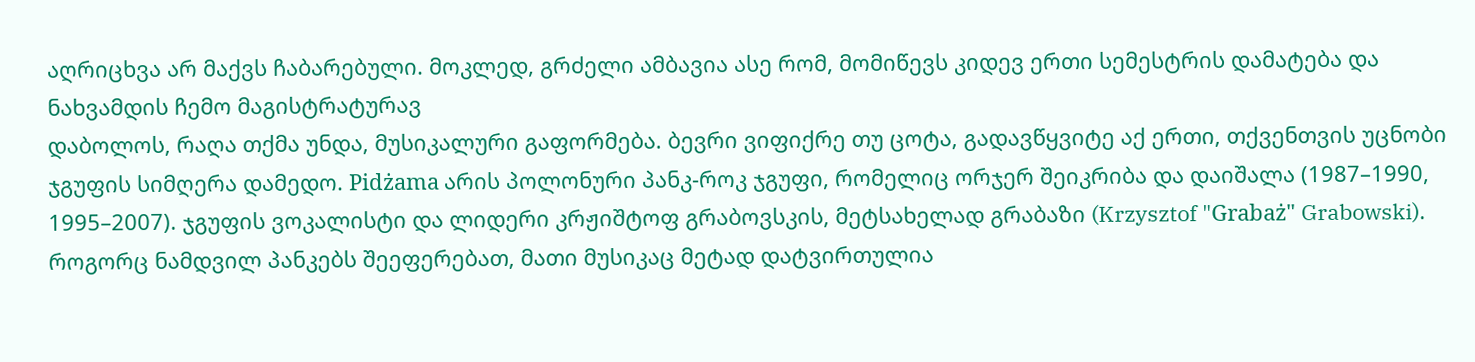აღრიცხვა არ მაქვს ჩაბარებული. მოკლედ, გრძელი ამბავია ასე რომ, მომიწევს კიდევ ერთი სემესტრის დამატება და ნახვამდის ჩემო მაგისტრატურავ
დაბოლოს, რაღა თქმა უნდა, მუსიკალური გაფორმება. ბევრი ვიფიქრე თუ ცოტა, გადავწყვიტე აქ ერთი, თქვენთვის უცნობი ჯგუფის სიმღერა დამედო. Pidżama არის პოლონური პანკ-როკ ჯგუფი, რომელიც ორჯერ შეიკრიბა და დაიშალა (1987–1990, 1995–2007). ჯგუფის ვოკალისტი და ლიდერი კრჟიშტოფ გრაბოვსკის, მეტსახელად გრაბაზი (Krzysztof "Grabaż" Grabowski). როგორც ნამდვილ პანკებს შეეფერებათ, მათი მუსიკაც მეტად დატვირთულია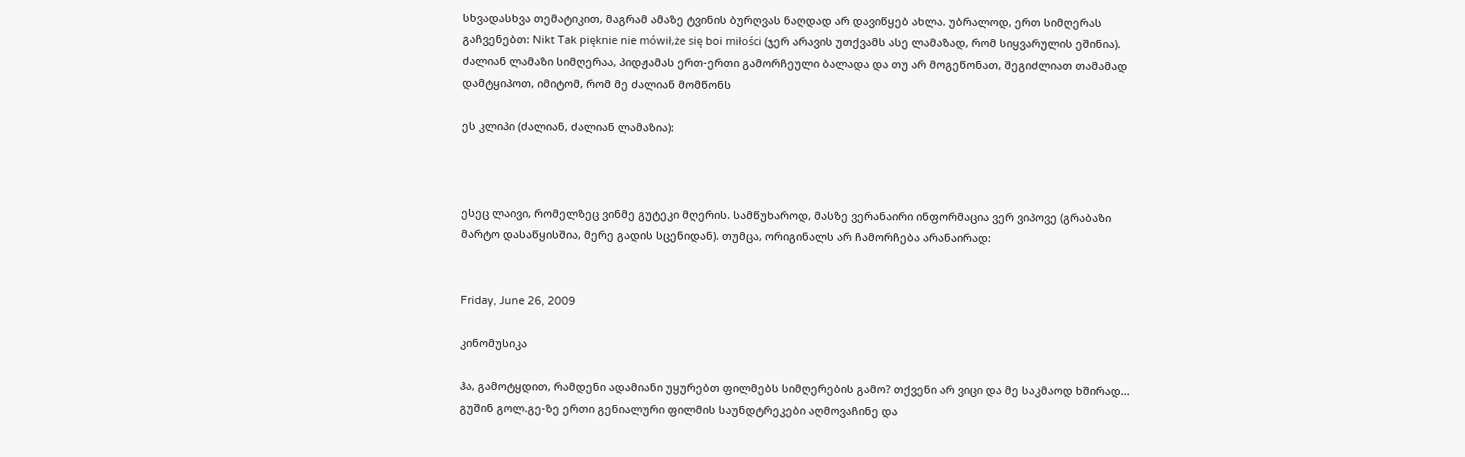სხვადასხვა თემატიკით, მაგრამ ამაზე ტვინის ბურღვას ნაღდად არ დავიწყებ ახლა. უბრალოდ, ერთ სიმღერას გაჩვენებთ: Nikt Tak pięknie nie mówił,że się boi miłości (ჯერ არავის უთქვამს ასე ლამაზად, რომ სიყვარულის ეშინია). ძალიან ლამაზი სიმღერაა, პიდჟამას ერთ-ერთი გამორჩეული ბალადა და თუ არ მოგეწონათ, შეგიძლიათ თამამად დამტყიპოთ, იმიტომ, რომ მე ძალიან მომწონს

ეს კლიპი (ძალიან, ძალიან ლამაზია):



ესეც ლაივი, რომელზეც ვინმე გუტეკი მღერის. სამწუხაროდ, მასზე ვერანაირი ინფორმაცია ვერ ვიპოვე (გრაბაზი მარტო დასაწყისშია, მერე გადის სცენიდან). თუმცა, ორიგინალს არ ჩამორჩება არანაირად:


Friday, June 26, 2009

კინომუსიკა

ჰა, გამოტყდით, რამდენი ადამიანი უყურებთ ფილმებს სიმღერების გამო? თქვენი არ ვიცი და მე საკმაოდ ხშირად... გუშინ გოლ.გე-ზე ერთი გენიალური ფილმის საუნდტრეკები აღმოვაჩინე და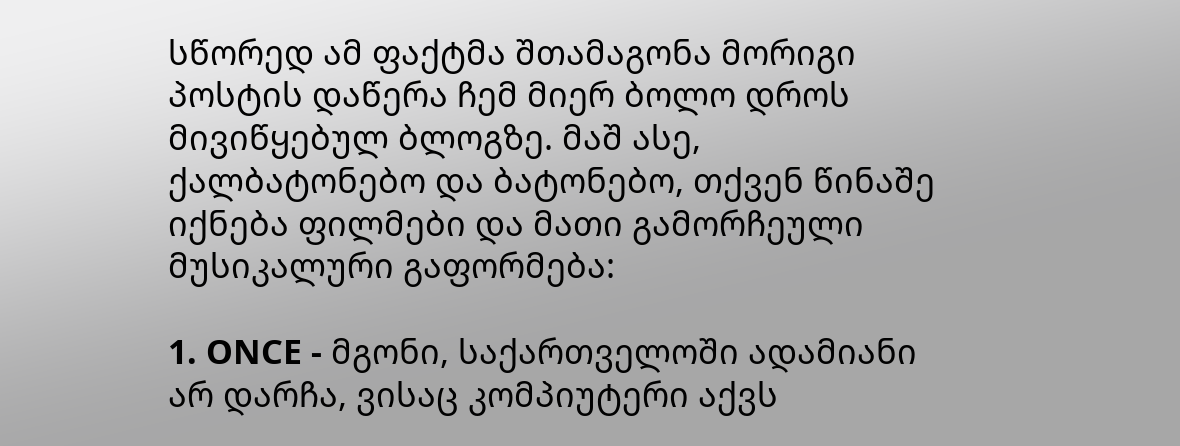სწორედ ამ ფაქტმა შთამაგონა მორიგი პოსტის დაწერა ჩემ მიერ ბოლო დროს მივიწყებულ ბლოგზე. მაშ ასე, ქალბატონებო და ბატონებო, თქვენ წინაშე იქნება ფილმები და მათი გამორჩეული მუსიკალური გაფორმება:

1. ONCE - მგონი, საქართველოში ადამიანი არ დარჩა, ვისაც კომპიუტერი აქვს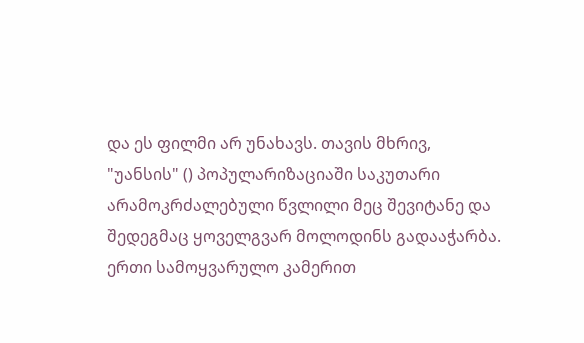და ეს ფილმი არ უნახავს. თავის მხრივ, "უანსის" () პოპულარიზაციაში საკუთარი არამოკრძალებული წვლილი მეც შევიტანე და შედეგმაც ყოველგვარ მოლოდინს გადააჭარბა. ერთი სამოყვარულო კამერით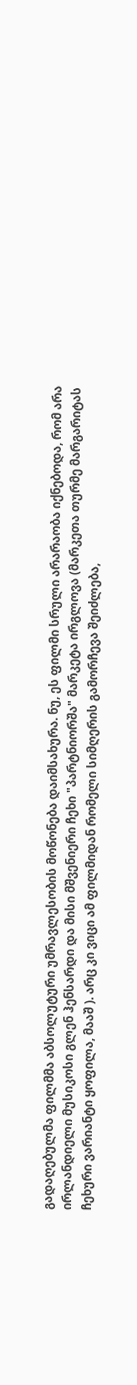გადაღებულმა ფილმმა აბსოლუტური უმრავლესობის მოწონება დაიმსახურა. ნუ, ეს ფილმი სრული არარაობა იქნებოდა, რომ არა ირლანდიელი მუსიკოსი გლენ ჰენსარდი და მისი მშვენიერი ჩეხი "პარტნიორშა" მარკეტა ირგლოვა (მარკეთა თურმე მარგარიტას ჩეხური ვარიანტი ყოფილა, მააშ ). არც კი ვიცი ამ ფილმიდან რომელი სიმღერის გამორჩევა შეიძლება,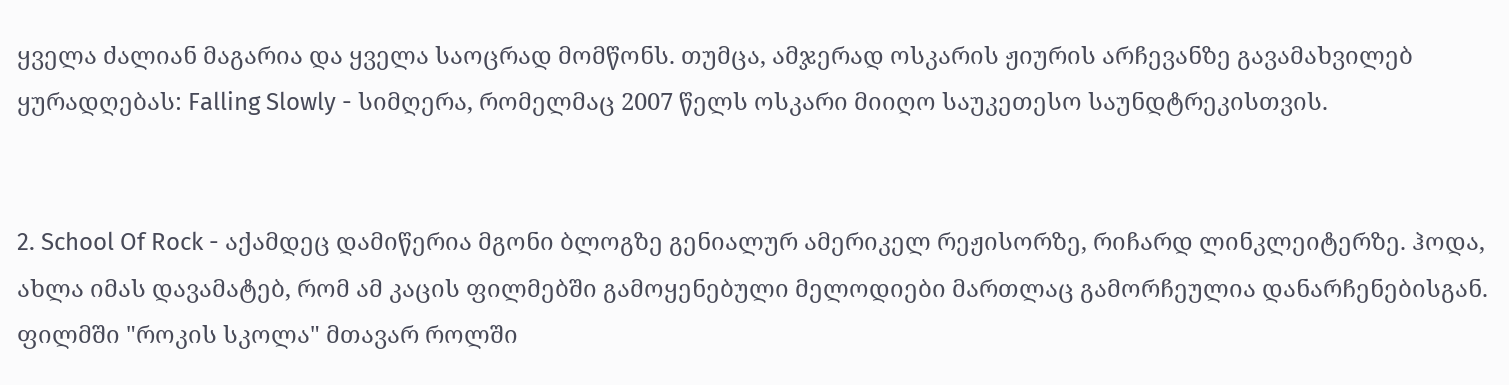ყველა ძალიან მაგარია და ყველა საოცრად მომწონს. თუმცა, ამჯერად ოსკარის ჟიურის არჩევანზე გავამახვილებ ყურადღებას: Falling Slowly - სიმღერა, რომელმაც 2007 წელს ოსკარი მიიღო საუკეთესო საუნდტრეკისთვის.


2. School Of Rock - აქამდეც დამიწერია მგონი ბლოგზე გენიალურ ამერიკელ რეჟისორზე, რიჩარდ ლინკლეიტერზე. ჰოდა, ახლა იმას დავამატებ, რომ ამ კაცის ფილმებში გამოყენებული მელოდიები მართლაც გამორჩეულია დანარჩენებისგან. ფილმში "როკის სკოლა" მთავარ როლში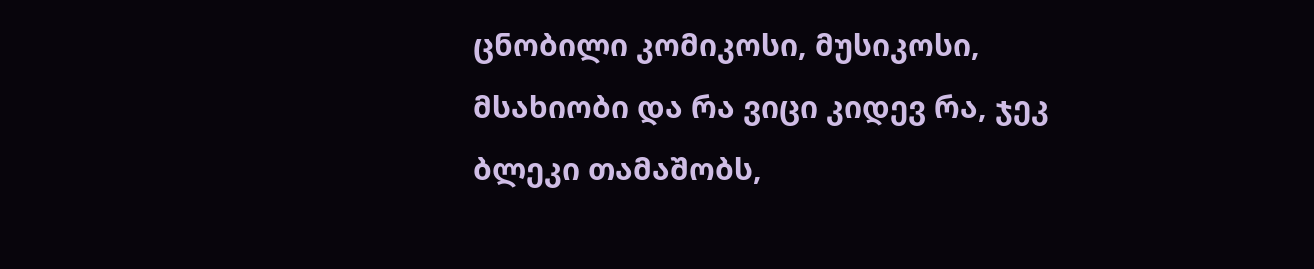ცნობილი კომიკოსი, მუსიკოსი, მსახიობი და რა ვიცი კიდევ რა, ჯეკ ბლეკი თამაშობს,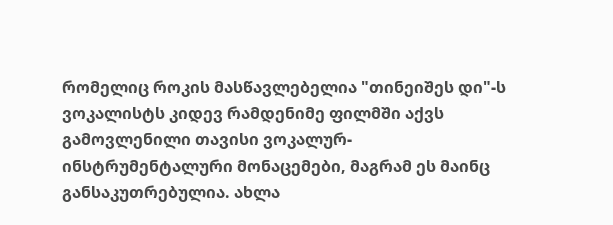რომელიც როკის მასწავლებელია "თინეიშეს დი"-ს ვოკალისტს კიდევ რამდენიმე ფილმში აქვს გამოვლენილი თავისი ვოკალურ-ინსტრუმენტალური მონაცემები, მაგრამ ეს მაინც განსაკუთრებულია. ახლა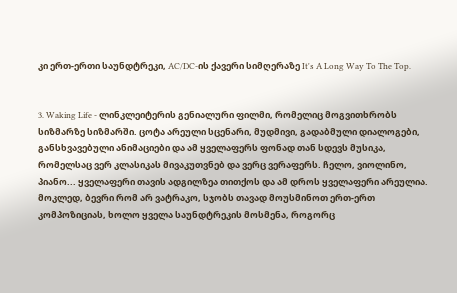კი ერთ-ერთი საუნდტრეკი, AC/DC-ის ქავერი სიმღერაზე It's A Long Way To The Top.


3. Waking Life - ლინკლეიტერის გენიალური ფილმი, რომელიც მოგვითხრობს სიზმარზე სიზმარში. ცოტა არეული სცენარი, მუდმივი, გადაბმული დიალოგები, განსხვავებული ანიმაციები და ამ ყველაფერს ფონად თან სდევს მუსიკა, რომელსაც ვერ კლასიკას მივაკუთვნებ და ვერც ვერაფერს. ჩელო, ვიოლინო, პიანო... ყველაფერი თავის ადგილზეა თითქოს და ამ დროს ყველაფერი არეულია. მოკლედ, ბევრი რომ არ ვატრაკო, სჯობს თავად მოუსმინოთ ერთ-ერთ კომპოზიციას, ხოლო ყველა საუნდტრეკის მოსმენა, როგორც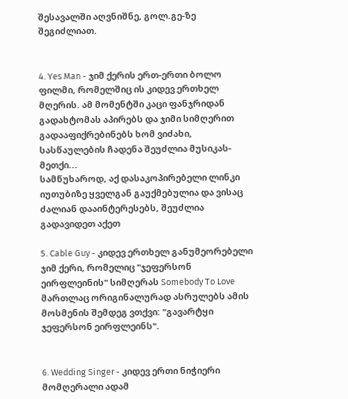შესავალში აღვნიშნე, გოლ.გე-ზე შეგიძლიათ.


4. Yes Man - ჯიმ ქერის ერთ-ერთი ბოლო ფილმი, რომელშიც ის კიდევ ერთხელ მღერის. ამ მომენტში კაცი ფანჯრიდან გადახტომას აპირებს და ჯიმი სიმღერით გადააფიქრებინებს ხომ ვიძახი, სასწაულების ჩადენა შეუძლია მუსიკას-მეთქი...
სამწუხაროდ, აქ დასაკოპირებელი ლინკი იუთუბიზე ყველგან გაუქმებულია და ვისაც ძალიან დააინტერესებს, შეუძლია გადავიდეთ აქეთ

5. Cable Guy - კიდევ ერთხელ განუმეორებელი ჯიმ ქერი, რომელიც "ჯეფერსონ ეირფლეინის" სიმღერას Somebody To Love მართლაც ორიგინალურად ასრულებს ამის მოსმენის შემდეგ ვთქვი: "გავარტყი ჯეფერსონ ეირფლეინს".


6. Wedding Singer - კიდევ ერთი ნიჭიერი მომღერალი ადამ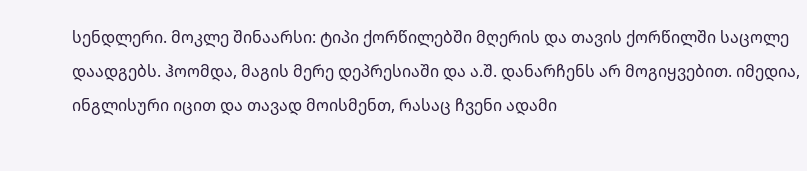სენდლერი. მოკლე შინაარსი: ტიპი ქორწილებში მღერის და თავის ქორწილში საცოლე დაადგებს. ჰოომდა, მაგის მერე დეპრესიაში და ა.შ. დანარჩენს არ მოგიყვებით. იმედია, ინგლისური იცით და თავად მოისმენთ, რასაც ჩვენი ადამი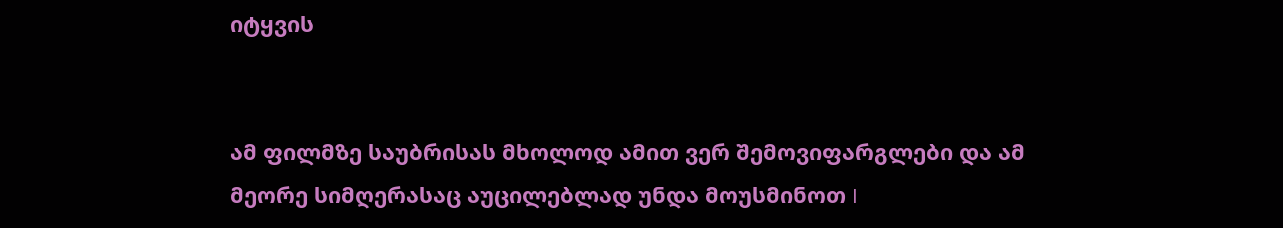იტყვის


ამ ფილმზე საუბრისას მხოლოდ ამით ვერ შემოვიფარგლები და ამ მეორე სიმღერასაც აუცილებლად უნდა მოუსმინოთ I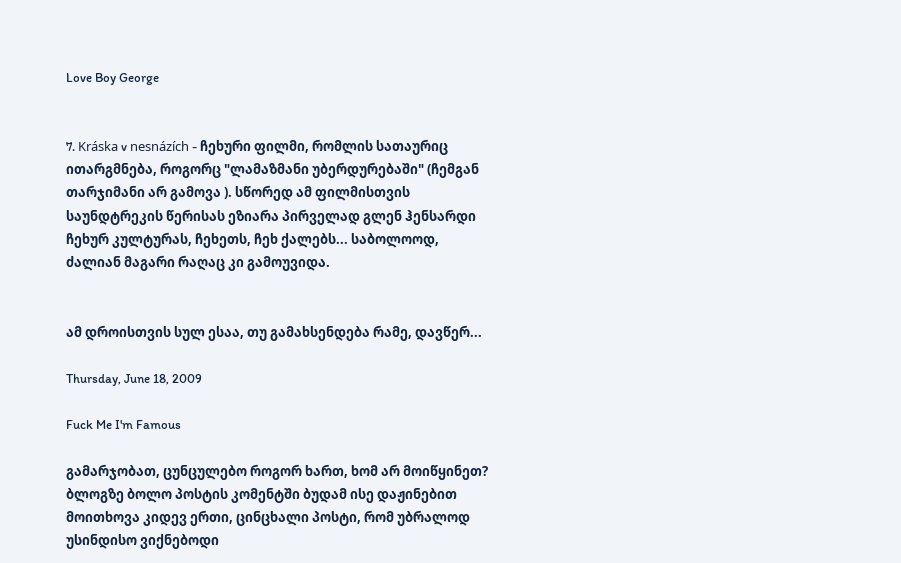Love Boy George


7. Kráska v nesnázích - ჩეხური ფილმი, რომლის სათაურიც ითარგმნება, როგორც "ლამაზმანი უბერდურებაში" (ჩემგან თარჯიმანი არ გამოვა ). სწორედ ამ ფილმისთვის საუნდტრეკის წერისას ეზიარა პირველად გლენ ჰენსარდი ჩეხურ კულტურას, ჩეხეთს, ჩეხ ქალებს... საბოლოოდ, ძალიან მაგარი რაღაც კი გამოუვიდა.


ამ დროისთვის სულ ესაა, თუ გამახსენდება რამე, დავწერ...

Thursday, June 18, 2009

Fuck Me I'm Famous

გამარჯობათ, ცუნცულებო როგორ ხართ, ხომ არ მოიწყინეთ? ბლოგზე ბოლო პოსტის კომენტში ბუდამ ისე დაჟინებით მოითხოვა კიდევ ერთი, ცინცხალი პოსტი, რომ უბრალოდ უსინდისო ვიქნებოდი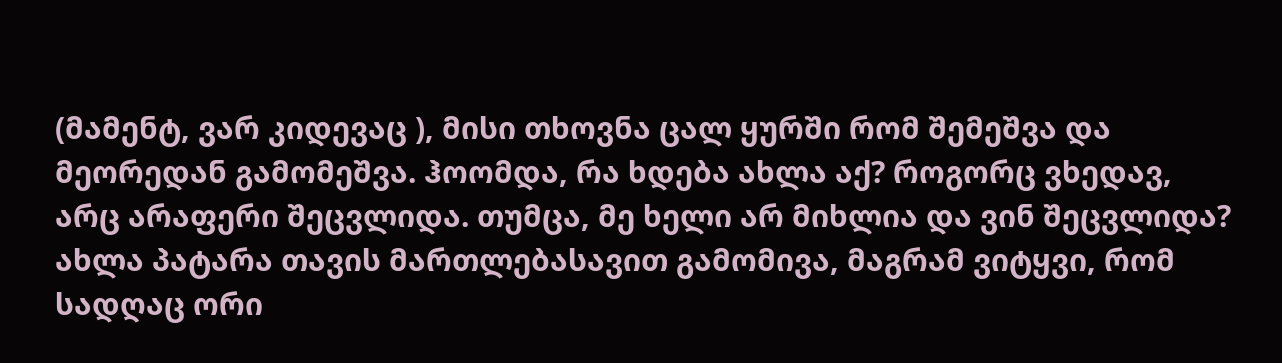(მამენტ, ვარ კიდევაც ), მისი თხოვნა ცალ ყურში რომ შემეშვა და მეორედან გამომეშვა. ჰოომდა, რა ხდება ახლა აქ? როგორც ვხედავ, არც არაფერი შეცვლიდა. თუმცა, მე ხელი არ მიხლია და ვინ შეცვლიდა? ახლა პატარა თავის მართლებასავით გამომივა, მაგრამ ვიტყვი, რომ სადღაც ორი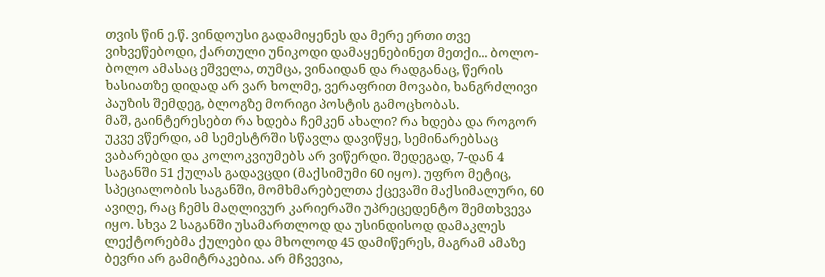თვის წინ ე.წ. ვინდოუსი გადამიყენეს და მერე ერთი თვე ვიხვეწებოდი, ქართული უნიკოდი დამაყენებინეთ მეთქი... ბოლო-ბოლო ამასაც ეშველა, თუმცა, ვინაიდან და რადგანაც, წერის ხასიათზე დიდად არ ვარ ხოლმე, ვერაფრით მოვაბი, ხანგრძლივი პაუზის შემდეგ, ბლოგზე მორიგი პოსტის გამოცხობას.
მაშ, გაინტერესებთ რა ხდება ჩემკენ ახალი? რა ხდება და როგორ უკვე ვწერდი, ამ სემესტრში სწავლა დავიწყე, სემინარებსაც ვაბარებდი და კოლოკვიუმებს არ ვიწერდი. შედეგად, 7-დან 4 საგანში 51 ქულას გადავცდი (მაქსიმუმი 60 იყო). უფრო მეტიც, სპეციალობის საგანში, მომხმარებელთა ქცევაში მაქსიმალური, 60 ავიღე, რაც ჩემს მაღლივურ კარიერაში უპრეცედენტო შემთხვევა იყო. სხვა 2 საგანში უსამართლოდ და უსინდისოდ დამაკლეს ლექტორებმა ქულები და მხოლოდ 45 დამიწერეს, მაგრამ ამაზე ბევრი არ გამიტრაკებია. არ მჩვევია,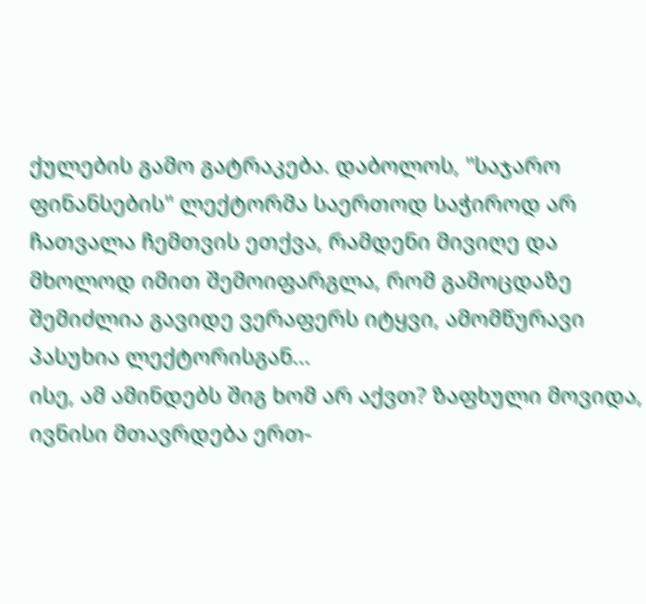ქულების გამო გატრაკება. დაბოლოს, "საჯარო ფინანსების" ლექტორმა საერთოდ საჭიროდ არ ჩათვალა ჩემთვის ეთქვა, რამდენი მივიღე და მხოლოდ იმით შემოიფარგლა, რომ გამოცდაზე შემიძლია გავიდე ვერაფერს იტყვი, ამომწურავი პასუხია ლექტორისგან...
ისე, ამ ამინდებს შიგ ხომ არ აქვთ? ზაფხული მოვიდა, ივნისი მთავრდება ერთ-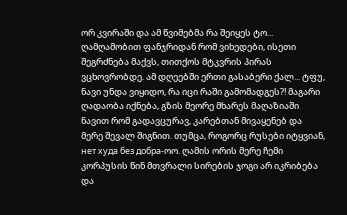ორ კვირაში და ამ წვიმებმა რა შეიყეს ტო... ღამღამობით ფანჯრიდან რომ ვიხედები, ისეთი შეგრძნება მაქვს, თითქოს მტკვრის პირას ვცხოვრობდე. ამ დღეებში ერთი გასაბერი ქალ... ტფუ, ნავი უნდა ვიყიდო, რა იცი რაში გამომადგეს?! მაგარი ღადაობა იქნება, გზის მეორე მხარეს მაღაზიაში ნავით რომ გადავცურავ, კარებთან მივაყენებ და მერე შევალ შიგნით. თუმცა, როგორც რუსები იტყვიან, нет худа без добра-ოო. ღამის ორის მერე ჩემი კორპუსის წინ მთვრალი სირების ჯოგი არ იკრიბება და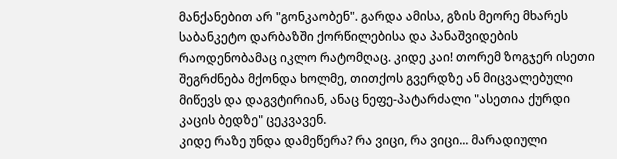მანქანებით არ "გონკაობენ". გარდა ამისა, გზის მეორე მხარეს საბანკეტო დარბაზში ქორწილებისა და პანაშვიდების რაოდენობამაც იკლო რატომღაც. კიდე კაი! თორემ ზოგჯერ ისეთი შეგრძნება მქონდა ხოლმე, თითქოს გვერდზე ან მიცვალებული მიწევს და დაგვტირიან, ანაც ნეფე-პატარძალი "ასეთია ქურდი კაცის ბედზე" ცეკვავენ.
კიდე რაზე უნდა დამეწერა? რა ვიცი, რა ვიცი... მარადიული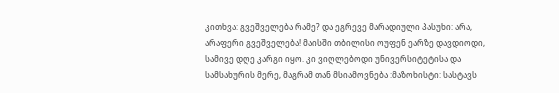კითხვა: გვეშველება რამე? და ეგრევე მარადიული პასუხი: არა, არაფერი გვეშველება! მაისში თბილისი ოუფენ ეარზე დავდიოდი, სამივე დღე კარგი იყო. კი ვიღლებოდი უნივერსიტეტისა და სამსახურის მერე, მაგრამ თან მსიამოვნება :მაზოხისტი: სასტავს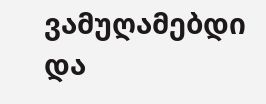ვამუღამებდი და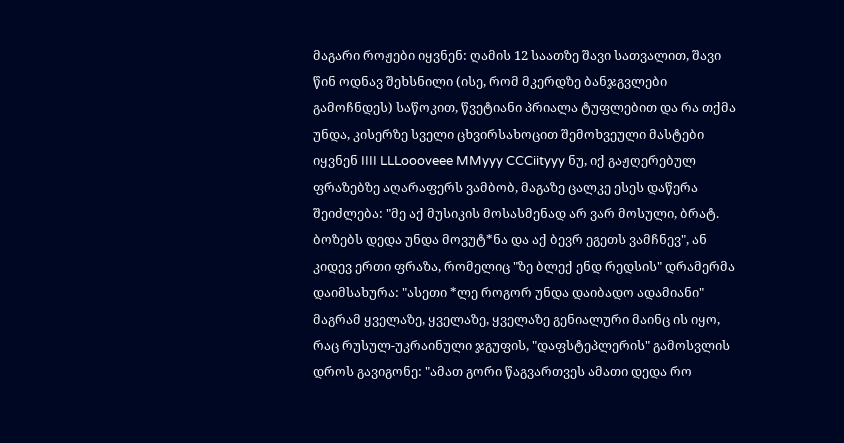მაგარი როჟები იყვნენ: ღამის 12 საათზე შავი სათვალით, შავი წინ ოდნავ შეხსნილი (ისე, რომ მკერდზე ბანჯგვლები გამოჩნდეს) საწოკით, წვეტიანი პრიალა ტუფლებით და რა თქმა უნდა, კისერზე სველი ცხვირსახოცით შემოხვეული მასტები იყვნენ IIII LLLoooveee MMyyy CCCiityyy ნუ, იქ გაჟღერებულ ფრაზებზე აღარაფერს ვამბობ, მაგაზე ცალკე ესეს დაწერა შეიძლება: "მე აქ მუსიკის მოსასმენად არ ვარ მოსული, ბრატ. ბოზებს დედა უნდა მოვუტ*ნა და აქ ბევრ ეგეთს ვამჩნევ", ან კიდევ ერთი ფრაზა, რომელიც "ზე ბლექ ენდ რედსის" დრამერმა დაიმსახურა: "ასეთი *ლე როგორ უნდა დაიბადო ადამიანი" მაგრამ ყველაზე, ყველაზე, ყველაზე გენიალური მაინც ის იყო, რაც რუსულ-უკრაინული ჯგუფის, "დაფსტეპლერის" გამოსვლის დროს გავიგონე: "ამათ გორი წაგვართვეს ამათი დედა რო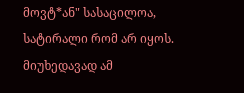მოვტ*ან" სასაცილოა, სატირალი რომ არ იყოს. მიუხედავად ამ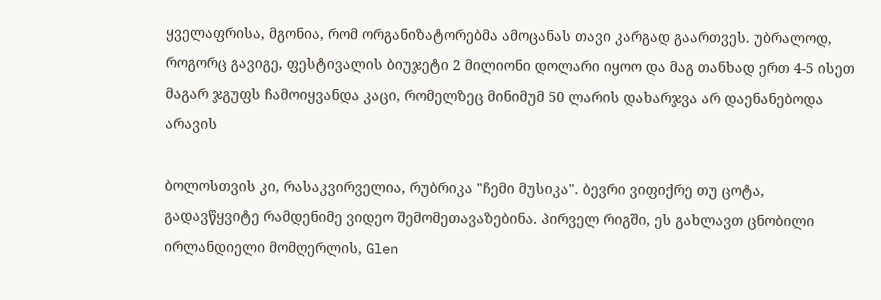ყველაფრისა, მგონია, რომ ორგანიზატორებმა ამოცანას თავი კარგად გაართვეს. უბრალოდ, როგორც გავიგე, ფესტივალის ბიუჯეტი 2 მილიონი დოლარი იყოო და მაგ თანხად ერთ 4-5 ისეთ მაგარ ჯგუფს ჩამოიყვანდა კაცი, რომელზეც მინიმუმ 50 ლარის დახარჯვა არ დაენანებოდა არავის

ბოლოსთვის კი, რასაკვირველია, რუბრიკა "ჩემი მუსიკა". ბევრი ვიფიქრე თუ ცოტა, გადავწყვიტე რამდენიმე ვიდეო შემომეთავაზებინა. პირველ რიგში, ეს გახლავთ ცნობილი ირლანდიელი მომღერლის, Glen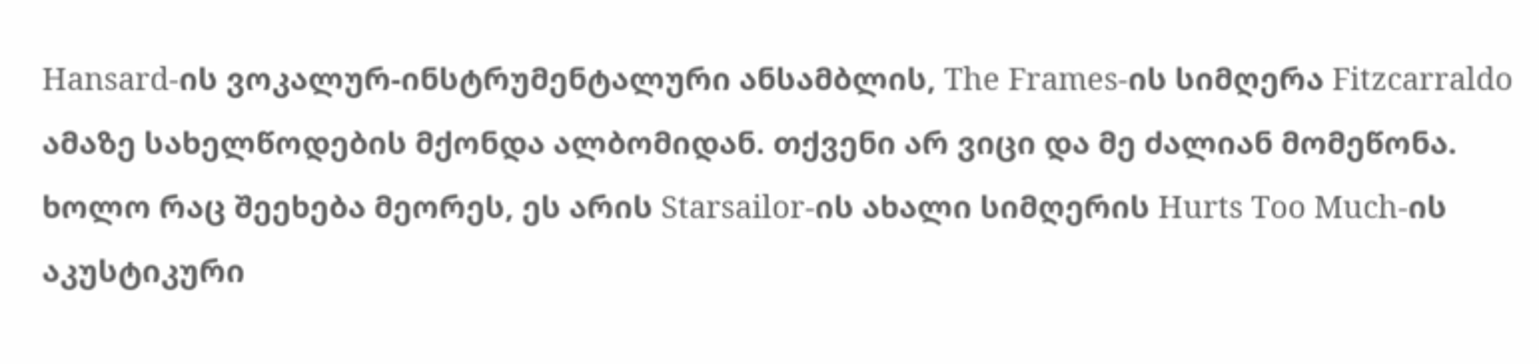Hansard-ის ვოკალურ-ინსტრუმენტალური ანსამბლის, The Frames-ის სიმღერა Fitzcarraldo ამაზე სახელწოდების მქონდა ალბომიდან. თქვენი არ ვიცი და მე ძალიან მომეწონა. ხოლო რაც შეეხება მეორეს, ეს არის Starsailor-ის ახალი სიმღერის Hurts Too Much-ის აკუსტიკური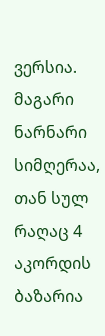ვერსია. მაგარი ნარნარი სიმღერაა, თან სულ რაღაც 4 აკორდის ბაზარია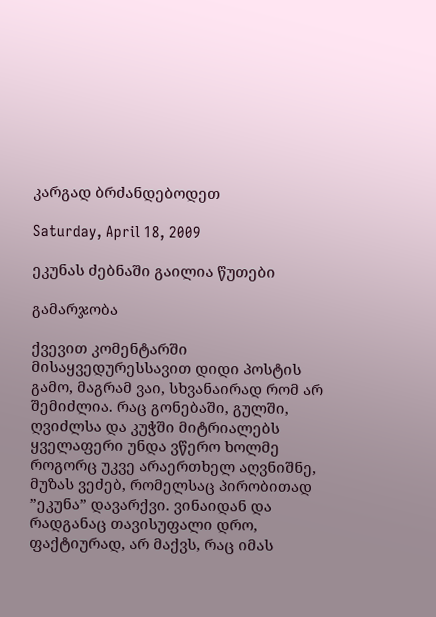კარგად ბრძანდებოდეთ

Saturday, April 18, 2009

ეკუნას ძებნაში გაილია წუთები

გამარჯობა

ქვევით კომენტარში მისაყვედურესსავით დიდი პოსტის გამო, მაგრამ ვაი, სხვანაირად რომ არ შემიძლია. რაც გონებაში, გულში, ღვიძლსა და კუჭში მიტრიალებს ყველაფერი უნდა ვწერო ხოლმე
როგორც უკვე არაერთხელ აღვნიშნე, მუზას ვეძებ, რომელსაც პირობითად ”ეკუნა” დავარქვი. ვინაიდან და რადგანაც თავისუფალი დრო, ფაქტიურად, არ მაქვს, რაც იმას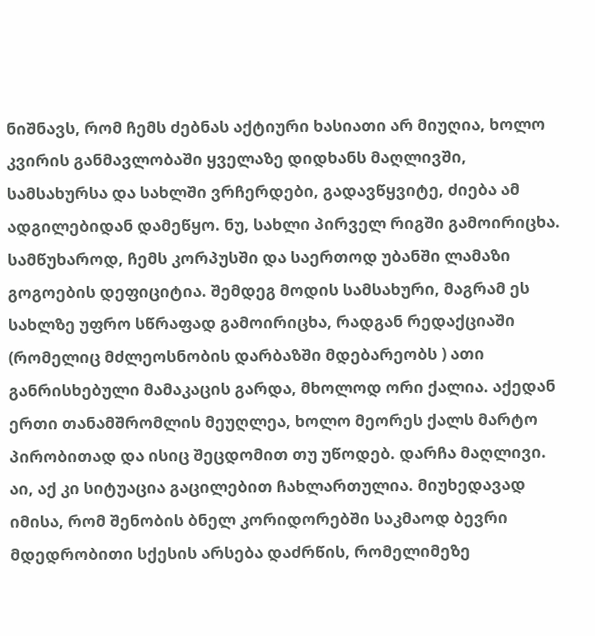ნიშნავს, რომ ჩემს ძებნას აქტიური ხასიათი არ მიუღია, ხოლო კვირის განმავლობაში ყველაზე დიდხანს მაღლივში, სამსახურსა და სახლში ვრჩერდები, გადავწყვიტე, ძიება ამ ადგილებიდან დამეწყო. ნუ, სახლი პირველ რიგში გამოირიცხა. სამწუხაროდ, ჩემს კორპუსში და საერთოდ უბანში ლამაზი გოგოების დეფიციტია. შემდეგ მოდის სამსახური, მაგრამ ეს სახლზე უფრო სწრაფად გამოირიცხა, რადგან რედაქციაში (რომელიც მძლეოსნობის დარბაზში მდებარეობს ) ათი განრისხებული მამაკაცის გარდა, მხოლოდ ორი ქალია. აქედან ერთი თანამშრომლის მეუღლეა, ხოლო მეორეს ქალს მარტო პირობითად და ისიც შეცდომით თუ უწოდებ. დარჩა მაღლივი. აი, აქ კი სიტუაცია გაცილებით ჩახლართულია. მიუხედავად იმისა, რომ შენობის ბნელ კორიდორებში საკმაოდ ბევრი მდედრობითი სქესის არსება დაძრწის, რომელიმეზე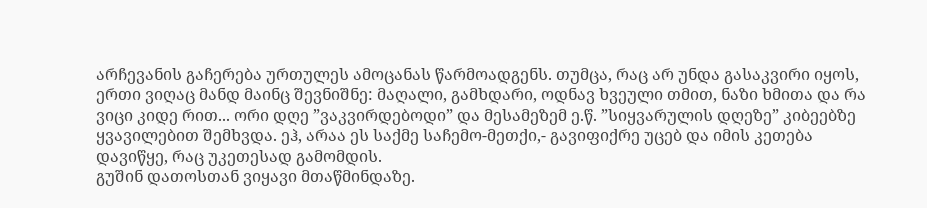არჩევანის გაჩერება ურთულეს ამოცანას წარმოადგენს. თუმცა, რაც არ უნდა გასაკვირი იყოს, ერთი ვიღაც მანდ მაინც შევნიშნე: მაღალი, გამხდარი, ოდნავ ხვეული თმით, ნაზი ხმითა და რა ვიცი კიდე რით... ორი დღე ”ვაკვირდებოდი” და მესამეზემ ე.წ. ”სიყვარულის დღეზე” კიბეებზე ყვავილებით შემხვდა. ეჰ, არაა ეს საქმე საჩემო-მეთქი,- გავიფიქრე უცებ და იმის კეთება დავიწყე, რაც უკეთესად გამომდის.
გუშინ დათოსთან ვიყავი მთაწმინდაზე.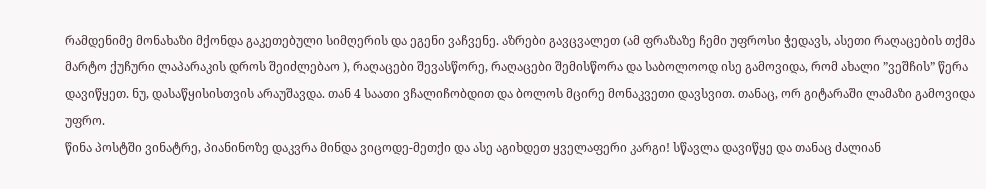რამდენიმე მონახაზი მქონდა გაკეთებული სიმღერის და ეგენი ვაჩვენე. აზრები გავცვალეთ (ამ ფრაზაზე ჩემი უფროსი ჭედავს, ასეთი რაღაცების თქმა მარტო ქუჩური ლაპარაკის დროს შეიძლებაო ), რაღაცები შევასწორე, რაღაცები შემისწორა და საბოლოოდ ისე გამოვიდა, რომ ახალი ”ვეშჩის” წერა დავიწყეთ. ნუ, დასაწყისისთვის არაუშავდა. თან 4 საათი ვჩალიჩობდით და ბოლოს მცირე მონაკვეთი დავსვით. თანაც, ორ გიტარაში ლამაზი გამოვიდა უფრო.
წინა პოსტში ვინატრე, პიანინოზე დაკვრა მინდა ვიცოდე-მეთქი და ასე აგიხდეთ ყველაფერი კარგი! სწავლა დავიწყე და თანაც ძალიან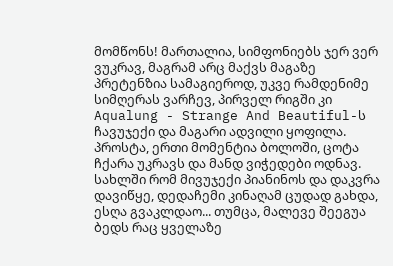მომწონს! მართალია, სიმფონიებს ჯერ ვერ ვუკრავ, მაგრამ არც მაქვს მაგაზე პრეტენზია სამაგიეროდ, უკვე რამდენიმე სიმღერას ვარჩევ, პირველ რიგში კი Aqualung - Strange And Beautiful-ს ჩავუჯექი და მაგარი ადვილი ყოფილა. პროსტა, ერთი მომენტია ბოლოში, ცოტა ჩქარა უკრავს და მანდ ვიჭედები ოდნავ. სახლში რომ მივუჯექი პიანინოს და დაკვრა დავიწყე, დედაჩემი კინაღამ ცუდად გახდა, ესღა გვაკლდაო... თუმცა, მალევე შეეგუა ბედს რაც ყველაზე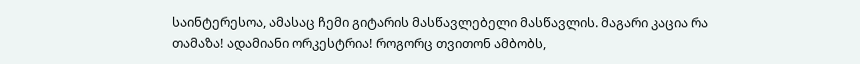საინტერესოა, ამასაც ჩემი გიტარის მასწავლებელი მასწავლის. მაგარი კაცია რა თამაზა! ადამიანი ორკესტრია! როგორც თვითონ ამბობს,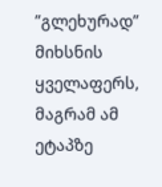”გლეხურად” მიხსნის ყველაფერს, მაგრამ ამ ეტაპზე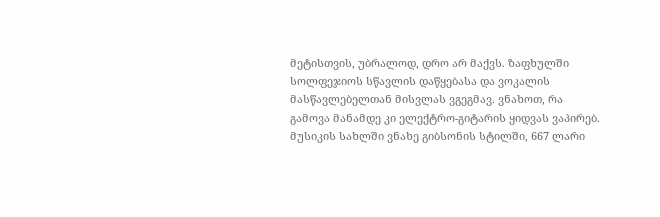მეტისთვის, უბრალოდ, დრო არ მაქვს. ზაფხულში სოლფეჯიოს სწავლის დაწყებასა და ვოკალის მასწავლებელთან მისვლას ვგეგმავ. ვნახოთ, რა გამოვა მანამდე კი ელექტრო-გიტარის ყიდვას ვაპირებ. მუსიკის სახლში ვნახე გიბსონის სტილში, 667 ლარი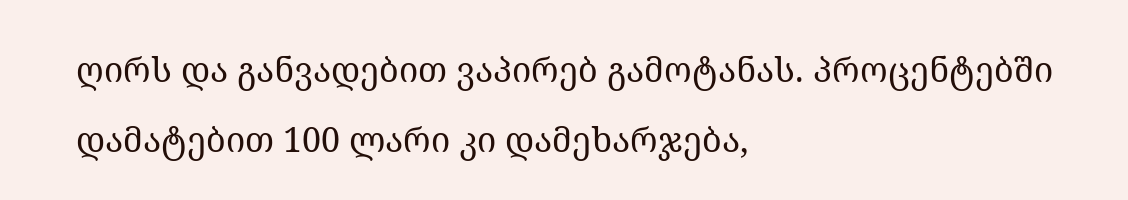ღირს და განვადებით ვაპირებ გამოტანას. პროცენტებში დამატებით 100 ლარი კი დამეხარჯება,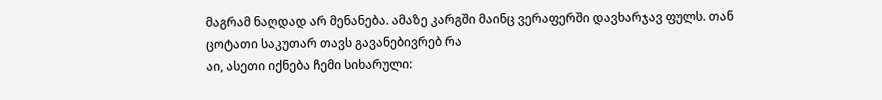მაგრამ ნაღდად არ მენანება. ამაზე კარგში მაინც ვერაფერში დავხარჯავ ფულს. თან ცოტათი საკუთარ თავს გავანებივრებ რა
აი, ასეთი იქნება ჩემი სიხარული: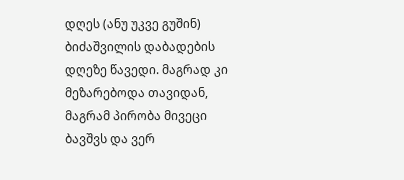დღეს (ანუ უკვე გუშინ) ბიძაშვილის დაბადების დღეზე წავედი. მაგრად კი მეზარებოდა თავიდან, მაგრამ პირობა მივეცი ბავშვს და ვერ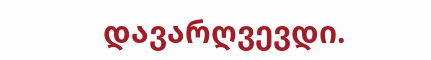დავარღვევდი.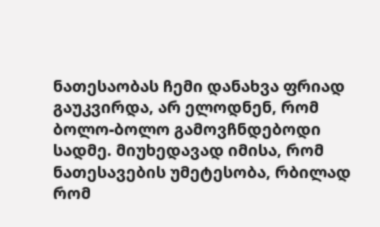ნათესაობას ჩემი დანახვა ფრიად გაუკვირდა, არ ელოდნენ, რომ ბოლო-ბოლო გამოვჩნდებოდი სადმე. მიუხედავად იმისა, რომ ნათესავების უმეტესობა, რბილად რომ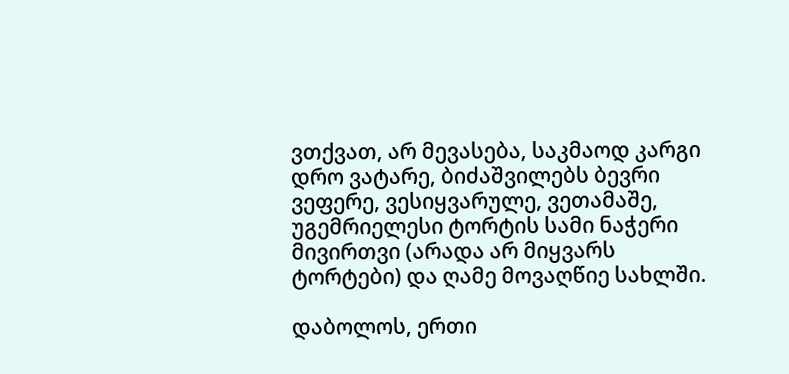ვთქვათ, არ მევასება, საკმაოდ კარგი დრო ვატარე, ბიძაშვილებს ბევრი ვეფერე, ვესიყვარულე, ვეთამაშე, უგემრიელესი ტორტის სამი ნაჭერი მივირთვი (არადა არ მიყვარს ტორტები) და ღამე მოვაღწიე სახლში.

დაბოლოს, ერთი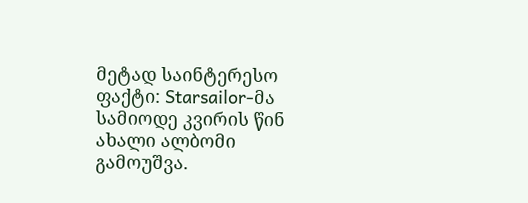მეტად საინტერესო ფაქტი: Starsailor-მა სამიოდე კვირის წინ ახალი ალბომი გამოუშვა.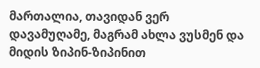მართალია, თავიდან ვერ დავამუღამე, მაგრამ ახლა ვუსმენ და მიდის ზიპინ-ზიპინით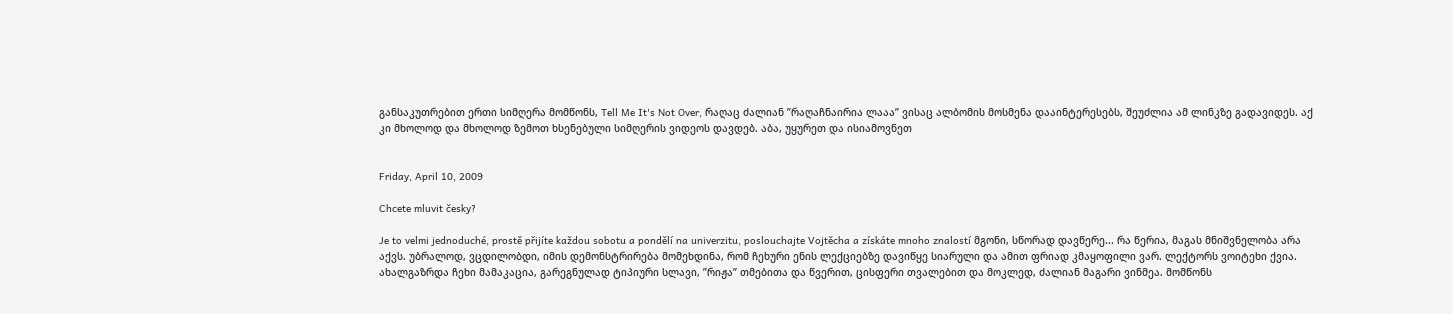განსაკუთრებით ერთი სიმღერა მომწონს, Tell Me It's Not Over, რაღაც ძალიან ”რაღაჩნაირია ლააა” ვისაც ალბომის მოსმენა დააინტერესებს, შეუძლია ამ ლინკზე გადავიდეს. აქ კი მხოლოდ და მხოლოდ ზემოთ ხსენებული სიმღერის ვიდეოს დავდებ. აბა, უყურეთ და ისიამოვნეთ


Friday, April 10, 2009

Chcete mluvit česky?

Je to velmi jednoduché, prostě přijíte každou sobotu a pondělí na univerzitu, poslouchajte Vojtěcha a získáte mnoho znalostí მგონი, სწორად დავწერე... რა წერია, მაგას მნიშვნელობა არა აქვს. უბრალოდ, ვცდილობდი, იმის დემონსტრირება მომეხდინა, რომ ჩეხური ენის ლექციებზე დავიწყე სიარული და ამით ფრიად კმაყოფილი ვარ. ლექტორს ვოიტეხი ქვია. ახალგაზრდა ჩეხი მამაკაცია, გარეგნულად ტიპიური სლავი, ”რიჟა” თმებითა და წვერით, ცისფერი თვალებით და მოკლედ, ძალიან მაგარი ვინმეა. მომწონს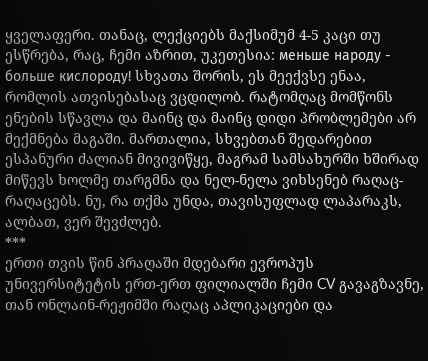ყველაფერი. თანაც, ლექციებს მაქსიმუმ 4-5 კაცი თუ ესწრება, რაც, ჩემი აზრით, უკეთესია: меньше народу - больше кислороду! სხვათა შორის, ეს მეექვსე ენაა, რომლის ათვისებასაც ვცდილობ. რატომღაც მომწონს ენების სწავლა და მაინც და მაინც დიდი პრობლემები არ მექმნება მაგაში. მართალია, სხვებთან შედარებით ესპანური ძალიან მივივიწყე, მაგრამ სამსახურში ხშირად მიწევს ხოლმე თარგმნა და ნელ-ნელა ვიხსენებ რაღაც-რაღაცებს. ნუ, რა თქმა უნდა, თავისუფლად ლაპარაკს, ალბათ, ვერ შევძლებ.
***
ერთი თვის წინ პრაღაში მდებარი ევროპუს უნივერსიტეტის ერთ-ერთ ფილიალში ჩემი CV გავაგზავნე, თან ონლაინ-რეჟიმში რაღაც აპლიკაციები და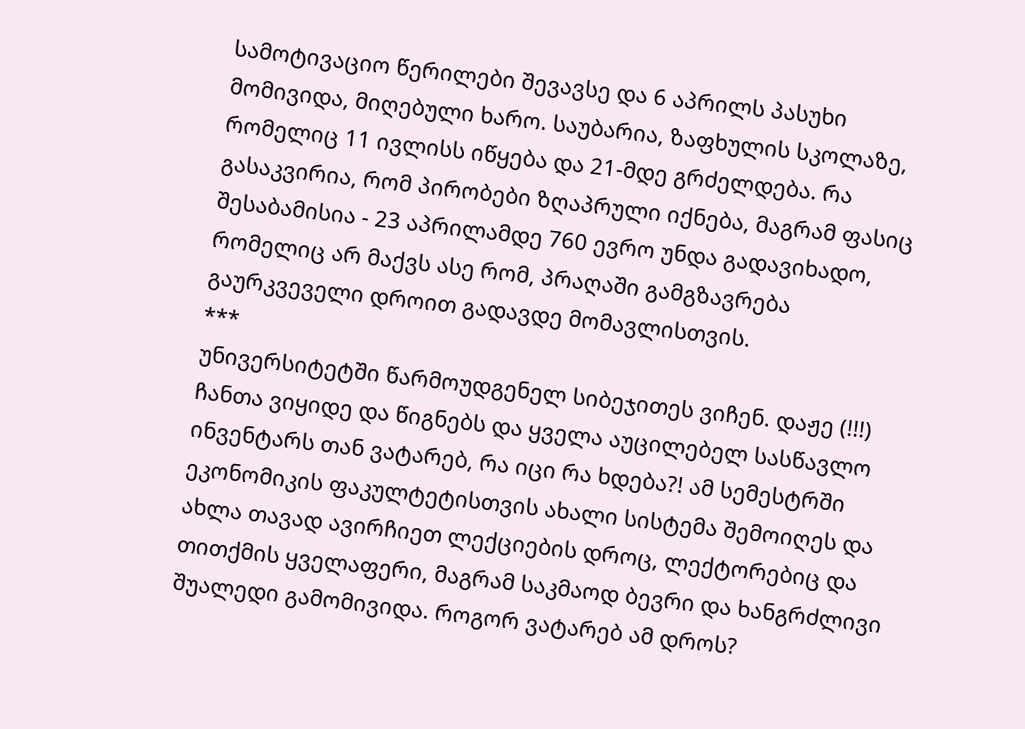სამოტივაციო წერილები შევავსე და 6 აპრილს პასუხი მომივიდა, მიღებული ხარო. საუბარია, ზაფხულის სკოლაზე, რომელიც 11 ივლისს იწყება და 21-მდე გრძელდება. რა გასაკვირია, რომ პირობები ზღაპრული იქნება, მაგრამ ფასიც შესაბამისია - 23 აპრილამდე 760 ევრო უნდა გადავიხადო, რომელიც არ მაქვს ასე რომ, პრაღაში გამგზავრება გაურკვეველი დროით გადავდე მომავლისთვის.
***
უნივერსიტეტში წარმოუდგენელ სიბეჯითეს ვიჩენ. დაჟე (!!!) ჩანთა ვიყიდე და წიგნებს და ყველა აუცილებელ სასწავლო ინვენტარს თან ვატარებ, რა იცი რა ხდება?! ამ სემესტრში ეკონომიკის ფაკულტეტისთვის ახალი სისტემა შემოიღეს და ახლა თავად ავირჩიეთ ლექციების დროც, ლექტორებიც და თითქმის ყველაფერი, მაგრამ საკმაოდ ბევრი და ხანგრძლივი შუალედი გამომივიდა. როგორ ვატარებ ამ დროს?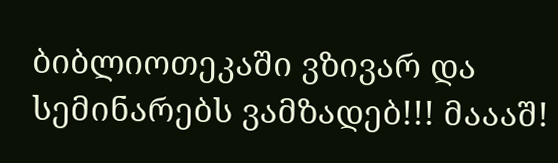ბიბლიოთეკაში ვზივარ და სემინარებს ვამზადებ!!! მაააშ!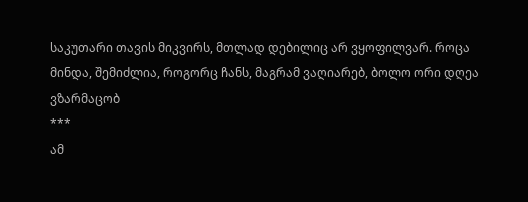საკუთარი თავის მიკვირს, მთლად დებილიც არ ვყოფილვარ. როცა მინდა, შემიძლია, როგორც ჩანს, მაგრამ ვაღიარებ, ბოლო ორი დღეა ვზარმაცობ
***
ამ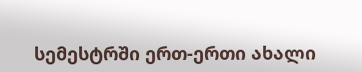სემესტრში ერთ-ერთი ახალი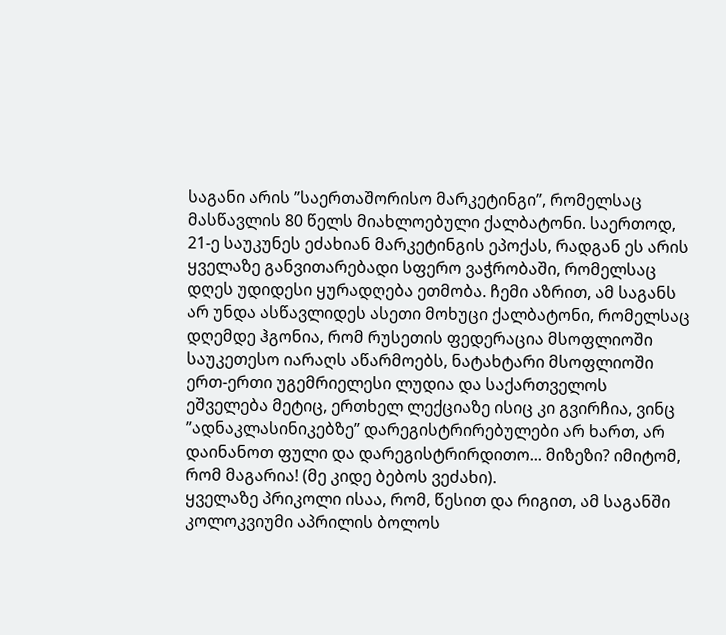საგანი არის ”საერთაშორისო მარკეტინგი”, რომელსაც მასწავლის 80 წელს მიახლოებული ქალბატონი. საერთოდ, 21-ე საუკუნეს ეძახიან მარკეტინგის ეპოქას, რადგან ეს არის ყველაზე განვითარებადი სფერო ვაჭრობაში, რომელსაც დღეს უდიდესი ყურადღება ეთმობა. ჩემი აზრით, ამ საგანს არ უნდა ასწავლიდეს ასეთი მოხუცი ქალბატონი, რომელსაც დღემდე ჰგონია, რომ რუსეთის ფედერაცია მსოფლიოში საუკეთესო იარაღს აწარმოებს, ნატახტარი მსოფლიოში ერთ-ერთი უგემრიელესი ლუდია და საქართველოს ეშველება მეტიც, ერთხელ ლექციაზე ისიც კი გვირჩია, ვინც ”ადნაკლასინიკებზე” დარეგისტრირებულები არ ხართ, არ დაინანოთ ფული და დარეგისტრირდითო... მიზეზი? იმიტომ, რომ მაგარია! (მე კიდე ბებოს ვეძახი).
ყველაზე პრიკოლი ისაა, რომ, წესით და რიგით, ამ საგანში კოლოკვიუმი აპრილის ბოლოს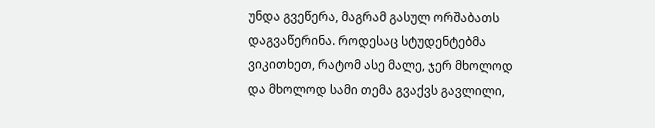უნდა გვეწერა, მაგრამ გასულ ორშაბათს დაგვაწერინა. როდესაც სტუდენტებმა ვიკითხეთ, რატომ ასე მალე, ჯერ მხოლოდ და მხოლოდ სამი თემა გვაქვს გავლილი,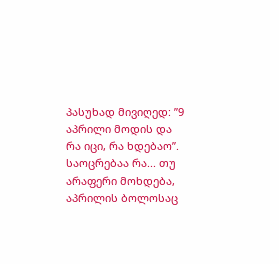პასუხად მივიღედ: ”9 აპრილი მოდის და რა იცი, რა ხდებაო”. საოცრებაა რა... თუ არაფერი მოხდება, აპრილის ბოლოსაც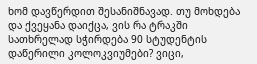ხომ დავწერდით შესანიშნავად. თუ მოხდება და ქვეყანა დაიქცა, ვის რა ტრაკში სათხრელად სჭირდება 90 სტუდენტის დაწერილი კოლოკვიუმები? ვიცი,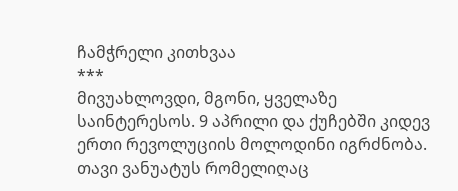ჩამჭრელი კითხვაა
***
მივუახლოვდი, მგონი, ყველაზე საინტერესოს. 9 აპრილი და ქუჩებში კიდევ ერთი რევოლუციის მოლოდინი იგრძნობა. თავი ვანუატუს რომელიღაც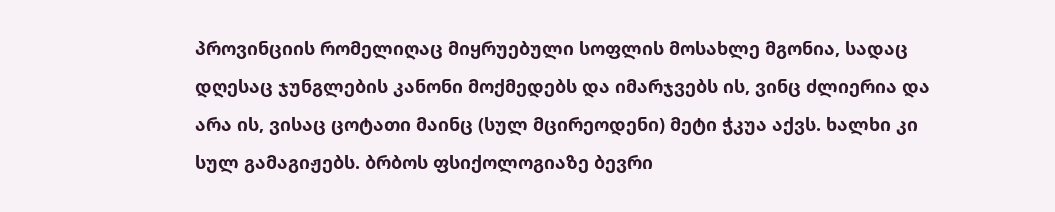პროვინციის რომელიღაც მიყრუებული სოფლის მოსახლე მგონია, სადაც დღესაც ჯუნგლების კანონი მოქმედებს და იმარჯვებს ის, ვინც ძლიერია და არა ის, ვისაც ცოტათი მაინც (სულ მცირეოდენი) მეტი ჭკუა აქვს. ხალხი კი სულ გამაგიჟებს. ბრბოს ფსიქოლოგიაზე ბევრი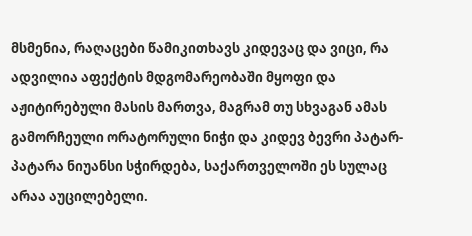მსმენია, რაღაცები წამიკითხავს კიდევაც და ვიცი, რა ადვილია აფექტის მდგომარეობაში მყოფი და აჟიტირებული მასის მართვა, მაგრამ თუ სხვაგან ამას გამორჩეული ორატორული ნიჭი და კიდევ ბევრი პატარ-პატარა ნიუანსი სჭირდება, საქართველოში ეს სულაც არაა აუცილებელი.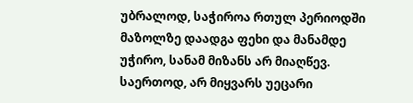უბრალოდ, საჭიროა რთულ პერიოდში მაზოლზე დაადგა ფეხი და მანამდე უჭირო, სანამ მიზანს არ მიაღწევ. საერთოდ, არ მიყვარს უეცარი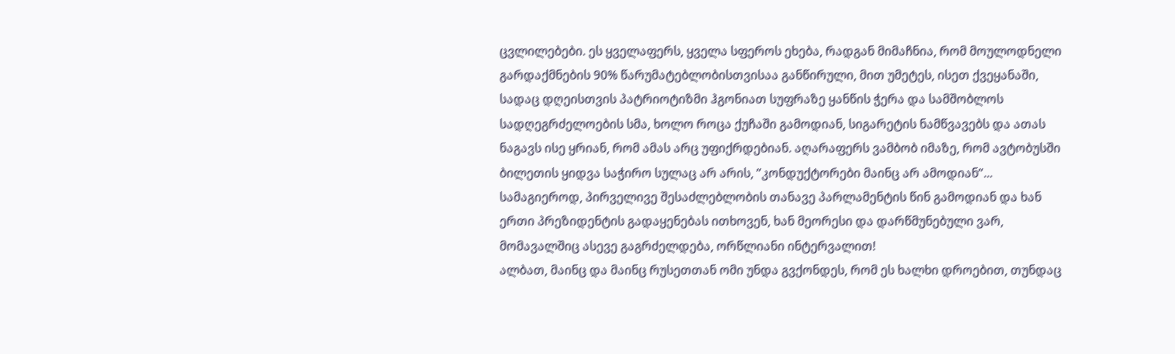ცვლილებები. ეს ყველაფერს, ყველა სფეროს ეხება, რადგან მიმაჩნია, რომ მოულოდნელი გარდაქმნების 90% წარუმატებლობისთვისაა განწირული, მით უმეტეს, ისეთ ქვეყანაში, სადაც დღეისთვის პატრიოტიზმი ჰგონიათ სუფრაზე ყანწის ჭერა და სამშობლოს სადღეგრძელოების სმა, ხოლო როცა ქუჩაში გამოდიან, სიგარეტის ნამწვავებს და ათას ნაგავს ისე ყრიან, რომ ამას არც უფიქრდებიან. აღარაფერს ვამბობ იმაზე, რომ ავტობუსში ბილეთის ყიდვა საჭირო სულაც არ არის, ”კონდუქტორები მაინც არ ამოდიან”... სამაგიეროდ, პირველივე შესაძლებლობის თანავე პარლამენტის წინ გამოდიან და ხან ერთი პრეზიდენტის გადაყენებას ითხოვენ, ხან მეორესი და დარწმუნებული ვარ, მომავალშიც ასევე გაგრძელდება, ორწლიანი ინტერვალით!
ალბათ, მაინც და მაინც რუსეთთან ომი უნდა გვქონდეს, რომ ეს ხალხი დროებით, თუნდაც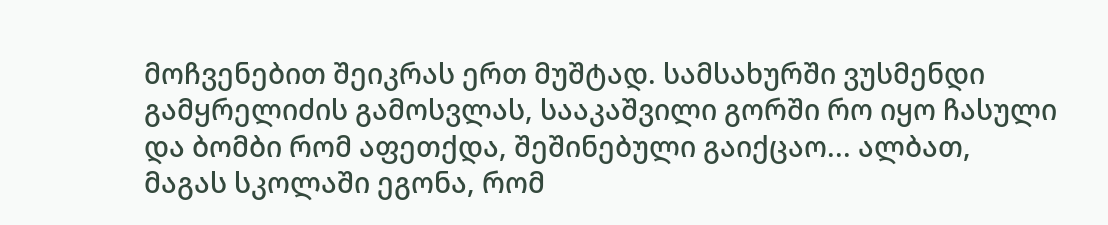მოჩვენებით შეიკრას ერთ მუშტად. სამსახურში ვუსმენდი გამყრელიძის გამოსვლას, სააკაშვილი გორში რო იყო ჩასული და ბომბი რომ აფეთქდა, შეშინებული გაიქცაო... ალბათ, მაგას სკოლაში ეგონა, რომ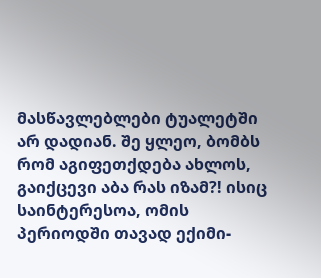მასწავლებლები ტუალეტში არ დადიან. შე ყლეო, ბომბს რომ აგიფეთქდება ახლოს, გაიქცევი აბა რას იზამ?! ისიც საინტერესოა, ომის პერიოდში თავად ექიმი-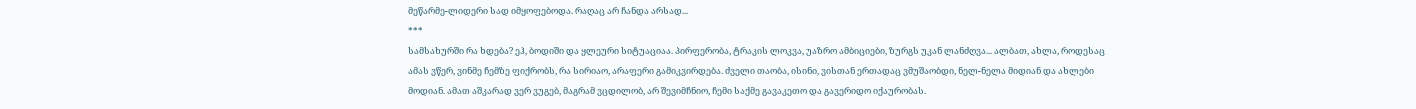მეწარმე-ლიდერი სად იმყოფებოდა. რაღაც არ ჩანდა არსად...
***
სამსახურში რა ხდება? ეჰ, ბოდიში და ყლეური სიტუაციაა. პირფერობა, ტრაკის ლოკვა, უაზრო ამბიციები, ზურგს უკან ლანძღვა... ალბათ, ახლა, როდესაც ამას ვწერ, ვინმე ჩემზე ფიქრობს, რა სირიაო, არაფერი გამიკვირდება. ძველი თაობა, ისინი, ვისთან ერთადაც ვმუშაობდი, ნელ-ნელა მიდიან და ახლები მოდიან. ამათ აშკარად ვერ ვუგებ, მაგრამ ვცდილობ, არ შევიმჩნიო, ჩემი საქმე გავაკეთო და გავერიდო იქაურობას.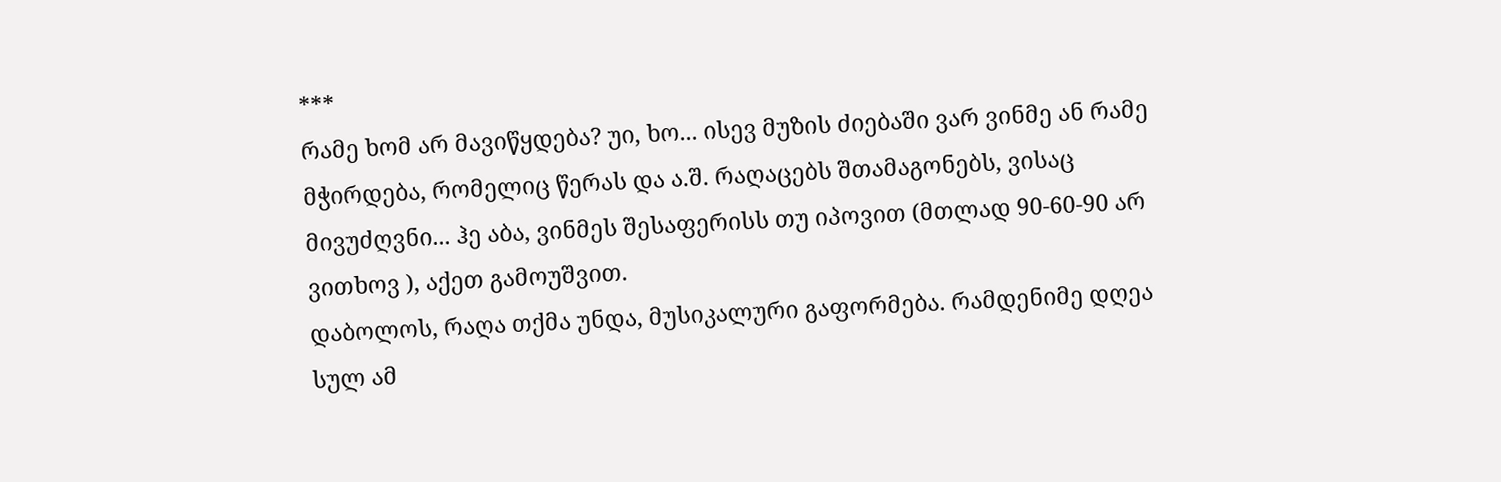***
რამე ხომ არ მავიწყდება? უი, ხო... ისევ მუზის ძიებაში ვარ ვინმე ან რამე მჭირდება, რომელიც წერას და ა.შ. რაღაცებს შთამაგონებს, ვისაც მივუძღვნი... ჰე აბა, ვინმეს შესაფერისს თუ იპოვით (მთლად 90-60-90 არ ვითხოვ ), აქეთ გამოუშვით.
დაბოლოს, რაღა თქმა უნდა, მუსიკალური გაფორმება. რამდენიმე დღეა სულ ამ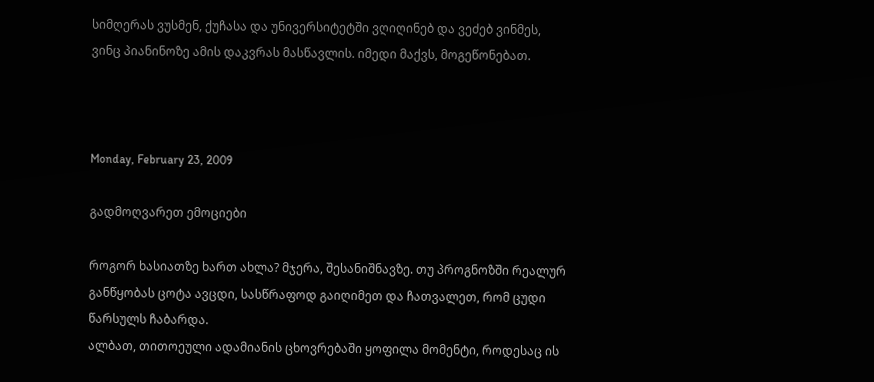სიმღერას ვუსმენ, ქუჩასა და უნივერსიტეტში ვღიღინებ და ვეძებ ვინმეს, ვინც პიანინოზე ამის დაკვრას მასწავლის. იმედი მაქვს, მოგეწონებათ.



Monday, February 23, 2009

გადმოღვარეთ ემოციები

როგორ ხასიათზე ხართ ახლა? მჯერა, შესანიშნავზე. თუ პროგნოზში რეალურ განწყობას ცოტა ავცდი, სასწრაფოდ გაიღიმეთ და ჩათვალეთ, რომ ცუდი წარსულს ჩაბარდა.
ალბათ, თითოეული ადამიანის ცხოვრებაში ყოფილა მომენტი, როდესაც ის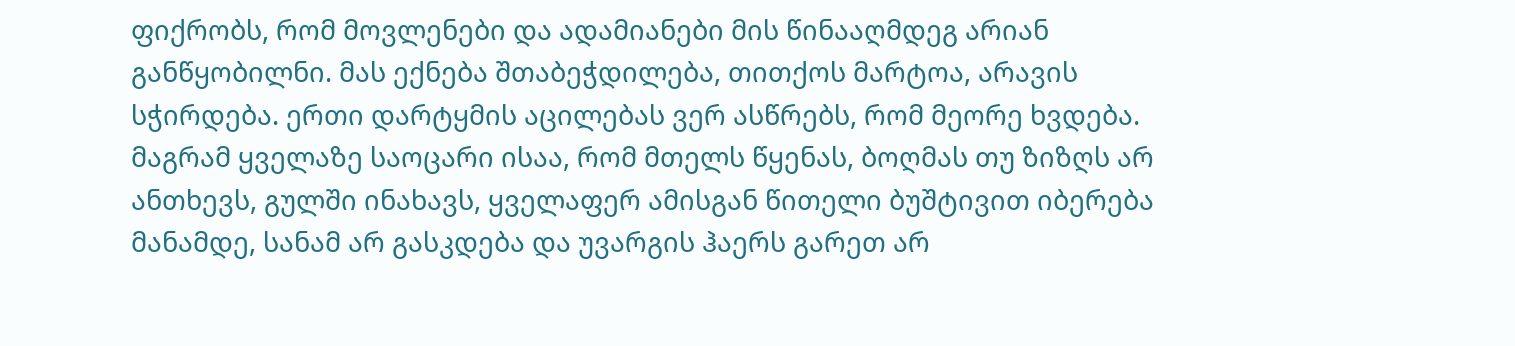ფიქრობს, რომ მოვლენები და ადამიანები მის წინააღმდეგ არიან განწყობილნი. მას ექნება შთაბეჭდილება, თითქოს მარტოა, არავის სჭირდება. ერთი დარტყმის აცილებას ვერ ასწრებს, რომ მეორე ხვდება. მაგრამ ყველაზე საოცარი ისაა, რომ მთელს წყენას, ბოღმას თუ ზიზღს არ ანთხევს, გულში ინახავს, ყველაფერ ამისგან წითელი ბუშტივით იბერება მანამდე, სანამ არ გასკდება და უვარგის ჰაერს გარეთ არ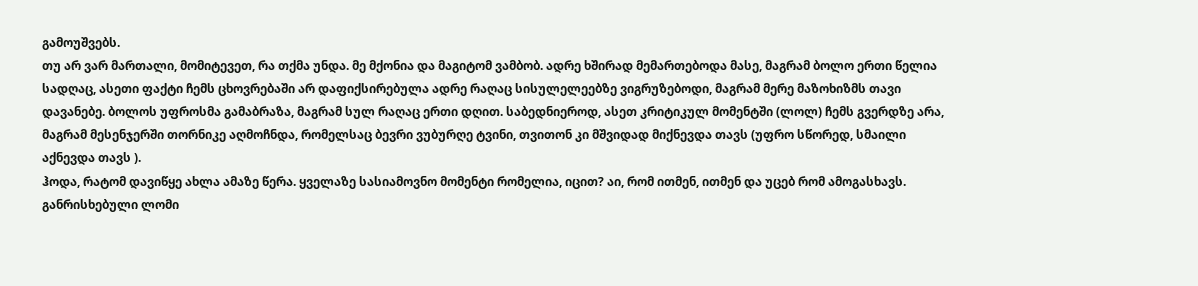გამოუშვებს.
თუ არ ვარ მართალი, მომიტევეთ, რა თქმა უნდა. მე მქონია და მაგიტომ ვამბობ. ადრე ხშირად მემართებოდა მასე, მაგრამ ბოლო ერთი წელია სადღაც, ასეთი ფაქტი ჩემს ცხოვრებაში არ დაფიქსირებულა ადრე რაღაც სისულელეებზე ვიგრუზებოდი, მაგრამ მერე მაზოხიზმს თავი დავანებე. ბოლოს უფროსმა გამაბრაზა, მაგრამ სულ რაღაც ერთი დღით. საბედნიეროდ, ასეთ კრიტიკულ მომენტში (ლოლ) ჩემს გვერდზე არა, მაგრამ მესენჯერში თორნიკე აღმოჩნდა, რომელსაც ბევრი ვუბურღე ტვინი, თვითონ კი მშვიდად მიქნევდა თავს (უფრო სწორედ, სმაილი აქნევდა თავს ).
ჰოდა, რატომ დავიწყე ახლა ამაზე წერა. ყველაზე სასიამოვნო მომენტი რომელია, იცით? აი, რომ ითმენ, ითმენ და უცებ რომ ამოგასხავს. განრისხებული ლომი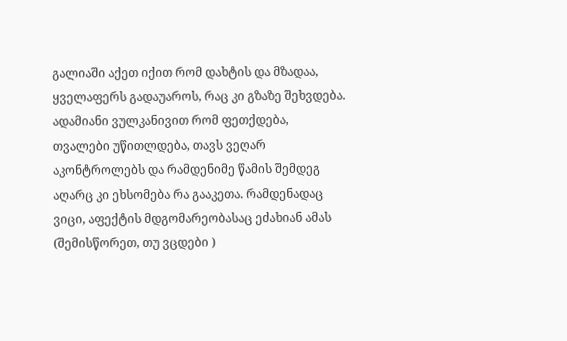გალიაში აქეთ იქით რომ დახტის და მზადაა, ყველაფერს გადაუაროს, რაც კი გზაზე შეხვდება. ადამიანი ვულკანივით რომ ფეთქდება, თვალები უწითლდება, თავს ვეღარ აკონტროლებს და რამდენიმე წამის შემდეგ აღარც კი ეხსომება რა გააკეთა. რამდენადაც ვიცი, აფექტის მდგომარეობასაც ეძახიან ამას (შემისწორეთ, თუ ვცდები )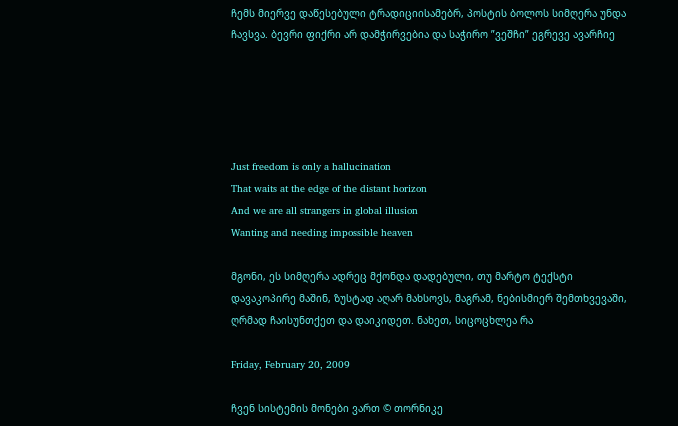ჩემს მიერვე დაწესებული ტრადიციისამებრ, პოსტის ბოლოს სიმღერა უნდა ჩავსვა. ბევრი ფიქრი არ დამჭირვებია და საჭირო ”ვეშჩი” ეგრევე ავარჩიე





Just freedom is only a hallucination
That waits at the edge of the distant horizon
And we are all strangers in global illusion
Wanting and needing impossible heaven

მგონი, ეს სიმღერა ადრეც მქონდა დადებული, თუ მარტო ტექსტი დავაკოპირე მაშინ, ზუსტად აღარ მახსოვს, მაგრამ, ნებისმიერ შემთხვევაში, ღრმად ჩაისუნთქეთ და დაიკიდეთ. ნახეთ, სიცოცხლეა რა

Friday, February 20, 2009

ჩვენ სისტემის მონები ვართ © თორნიკე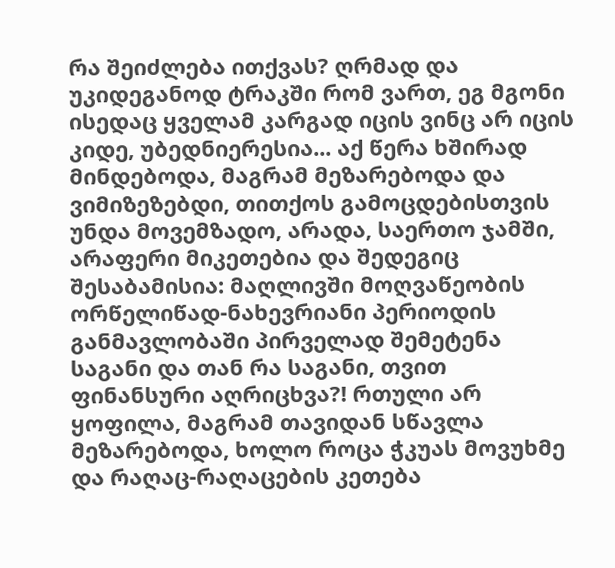რა შეიძლება ითქვას? ღრმად და უკიდეგანოდ ტრაკში რომ ვართ, ეგ მგონი ისედაც ყველამ კარგად იცის ვინც არ იცის კიდე, უბედნიერესია... აქ წერა ხშირად მინდებოდა, მაგრამ მეზარებოდა და ვიმიზეზებდი, თითქოს გამოცდებისთვის უნდა მოვემზადო, არადა, საერთო ჯამში, არაფერი მიკეთებია და შედეგიც შესაბამისია: მაღლივში მოღვაწეობის ორწელიწად-ნახევრიანი პერიოდის განმავლობაში პირველად შემეტენა საგანი და თან რა საგანი, თვით ფინანსური აღრიცხვა?! რთული არ ყოფილა, მაგრამ თავიდან სწავლა მეზარებოდა, ხოლო როცა ჭკუას მოვუხმე და რაღაც-რაღაცების კეთება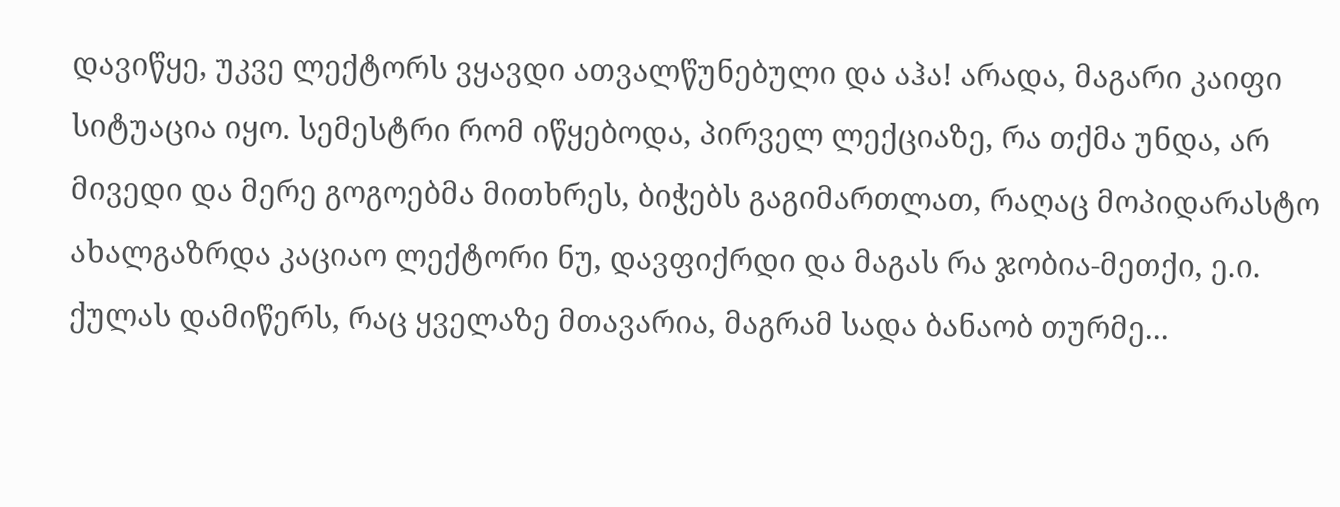დავიწყე, უკვე ლექტორს ვყავდი ათვალწუნებული და აჰა! არადა, მაგარი კაიფი სიტუაცია იყო. სემესტრი რომ იწყებოდა, პირველ ლექციაზე, რა თქმა უნდა, არ მივედი და მერე გოგოებმა მითხრეს, ბიჭებს გაგიმართლათ, რაღაც მოპიდარასტო ახალგაზრდა კაციაო ლექტორი ნუ, დავფიქრდი და მაგას რა ჯობია-მეთქი, ე.ი. ქულას დამიწერს, რაც ყველაზე მთავარია, მაგრამ სადა ბანაობ თურმე...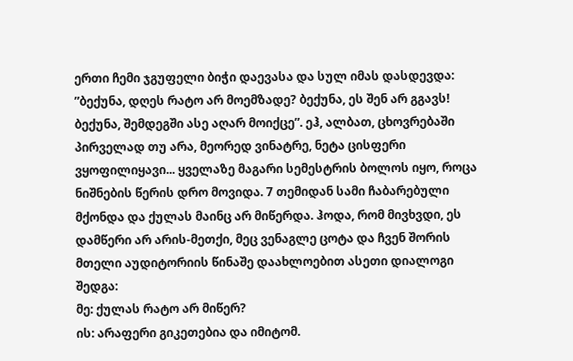ერთი ჩემი ჯგუფელი ბიჭი დაევასა და სულ იმას დასდევდა: ”ბექუნა, დღეს რატო არ მოემზადე? ბექუნა, ეს შენ არ გგავს! ბექუნა, შემდეგში ასე აღარ მოიქცე”. ეჰ, ალბათ, ცხოვრებაში პირველად თუ არა, მეორედ ვინატრე, ნეტა ცისფერი ვყოფილიყავი... ყველაზე მაგარი სემესტრის ბოლოს იყო, როცა ნიშნების წერის დრო მოვიდა. 7 თემიდან სამი ჩაბარებული მქონდა და ქულას მაინც არ მიწერდა. ჰოდა, რომ მივხვდი, ეს დამწერი არ არის-მეთქი, მეც ვენაგლე ცოტა და ჩვენ შორის მთელი აუდიტორიის წინაშე დაახლოებით ასეთი დიალოგი შედგა:
მე: ქულას რატო არ მიწერ?
ის: არაფერი გიკეთებია და იმიტომ.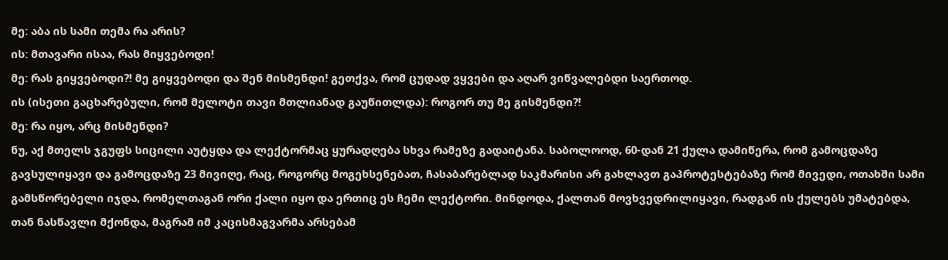მე: აბა ის სამი თემა რა არის?
ის: მთავარი ისაა, რას მიყვებოდი!
მე: რას გიყვებოდი?! მე გიყვებოდი და შენ მისმენდი! გეთქვა, რომ ცუდად ვყვები და აღარ ვიწვალებდი საერთოდ.
ის (ისეთი გაცხარებული, რომ მელოტი თავი მთლიანად გაუწითლდა): როგორ თუ მე გისმენდი?!
მე: რა იყო, არც მისმენდი?
ნუ, აქ მთელს ჯგუფს სიცილი აუტყდა და ლექტორმაც ყურადღება სხვა რამეზე გადაიტანა. საბოლოოდ, 60-დან 21 ქულა დამიწერა, რომ გამოცდაზე გავსულიყავი და გამოცდაზე 23 მივიღე, რაც, როგორც მოგეხსენებათ, ჩასაბარებლად საკმარისი არ გახლავთ გაპროტესტებაზე რომ მივედი, ოთახში სამი გამსწორებელი იჯდა, რომელთაგან ორი ქალი იყო და ერთიც ეს ჩემი ლექტორი. მინდოდა, ქალთან მოვხვედრილიყავი, რადგან ის ქულებს უმატებდა, თან ნასწავლი მქონდა, მაგრამ იმ კაცისმაგვარმა არსებამ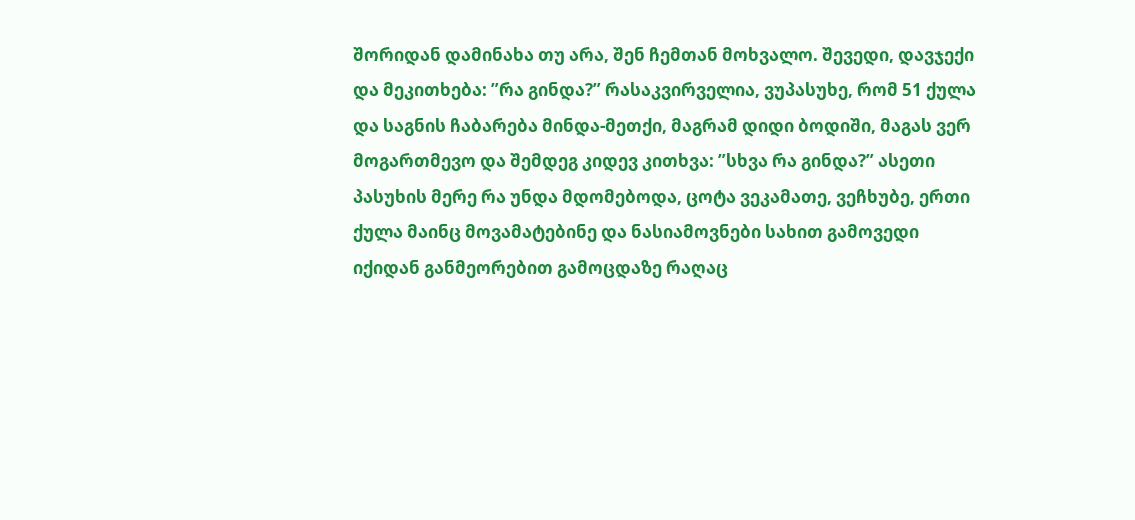შორიდან დამინახა თუ არა, შენ ჩემთან მოხვალო. შევედი, დავჯექი და მეკითხება: ”რა გინდა?” რასაკვირველია, ვუპასუხე, რომ 51 ქულა და საგნის ჩაბარება მინდა-მეთქი, მაგრამ დიდი ბოდიში, მაგას ვერ მოგართმევო და შემდეგ კიდევ კითხვა: ”სხვა რა გინდა?” ასეთი პასუხის მერე რა უნდა მდომებოდა, ცოტა ვეკამათე, ვეჩხუბე, ერთი ქულა მაინც მოვამატებინე და ნასიამოვნები სახით გამოვედი იქიდან განმეორებით გამოცდაზე რაღაც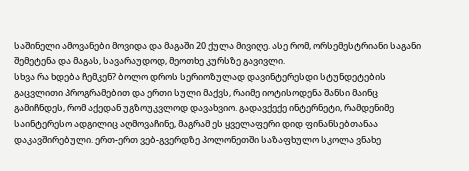საშინელი ამოვანები მოვიდა და მაგაში 20 ქულა მივიღე. ასე რომ, ორსემესტრიანი საგანი შემეტენა და მაგას, სავარაუდოდ, მეოთხე კურსზე გავივლი.
სხვა რა ხდება ჩემკენ? ბოლო დროს სერიოზულად დავინტერესდი სტუნდეტების გაცვლითი პროგრამებით და ერთი სული მაქვს, რაიმე იოტისოდენა შანსი მაინც გამიჩნდეს, რომ აქედან უგზოუკვლოდ დავახვიო. გადავქექე ინტერნეტი, რამდენიმე საინტერესო ადგილიც აღმოვაჩინე, მაგრამ ეს ყველაფერი დიდ ფინანსებთანაა დაკავშირებული. ერთ-ერთ ვებ-გვერდზე პოლონეთში საზაფხულო სკოლა ვნახე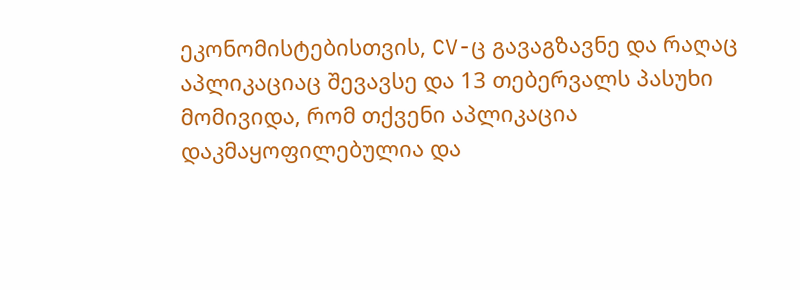ეკონომისტებისთვის, CV-ც გავაგზავნე და რაღაც აპლიკაციაც შევავსე და 13 თებერვალს პასუხი მომივიდა, რომ თქვენი აპლიკაცია დაკმაყოფილებულია და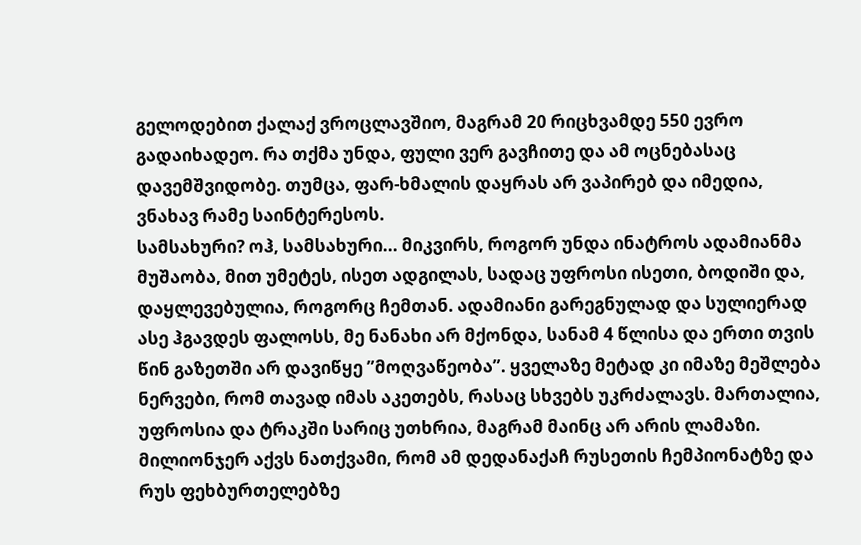გელოდებით ქალაქ ვროცლავშიო, მაგრამ 20 რიცხვამდე 550 ევრო გადაიხადეო. რა თქმა უნდა, ფული ვერ გავჩითე და ამ ოცნებასაც დავემშვიდობე. თუმცა, ფარ-ხმალის დაყრას არ ვაპირებ და იმედია, ვნახავ რამე საინტერესოს.
სამსახური? ოჰ, სამსახური... მიკვირს, როგორ უნდა ინატროს ადამიანმა მუშაობა, მით უმეტეს, ისეთ ადგილას, სადაც უფროსი ისეთი, ბოდიში და, დაყლევებულია, როგორც ჩემთან. ადამიანი გარეგნულად და სულიერად ასე ჰგავდეს ფალოსს, მე ნანახი არ მქონდა, სანამ 4 წლისა და ერთი თვის წინ გაზეთში არ დავიწყე ”მოღვაწეობა”. ყველაზე მეტად კი იმაზე მეშლება ნერვები, რომ თავად იმას აკეთებს, რასაც სხვებს უკრძალავს. მართალია, უფროსია და ტრაკში სარიც უთხრია, მაგრამ მაინც არ არის ლამაზი. მილიონჯერ აქვს ნათქვამი, რომ ამ დედანაქაჩ რუსეთის ჩემპიონატზე და რუს ფეხბურთელებზე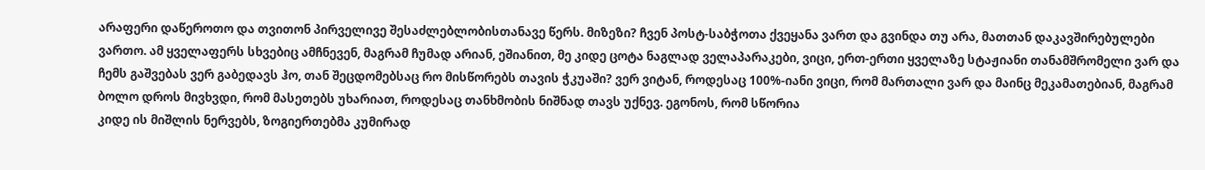არაფერი დაწეროთო და თვითონ პირველივე შესაძლებლობისთანავე წერს. მიზეზი? ჩვენ პოსტ-საბჭოთა ქვეყანა ვართ და გვინდა თუ არა, მათთან დაკავშირებულები ვართო. ამ ყველაფერს სხვებიც ამჩნევენ, მაგრამ ჩუმად არიან, ეშიანით, მე კიდე ცოტა ნაგლად ველაპარაკები, ვიცი, ერთ-ერთი ყველაზე სტაჟიანი თანამშრომელი ვარ და ჩემს გაშვებას ვერ გაბედავს ჰო, თან შეცდომებსაც რო მისწორებს თავის ჭკუაში? ვერ ვიტან, როდესაც 100%-იანი ვიცი, რომ მართალი ვარ და მაინც მეკამათებიან, მაგრამ ბოლო დროს მივხვდი, რომ მასეთებს უხარიათ, როდესაც თანხმობის ნიშნად თავს უქნევ. ეგონოს, რომ სწორია
კიდე ის მიშლის ნერვებს, ზოგიერთებმა კუმირად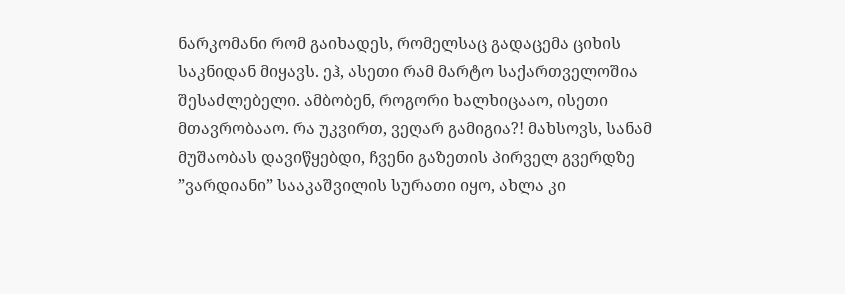ნარკომანი რომ გაიხადეს, რომელსაც გადაცემა ციხის საკნიდან მიყავს. ეჰ, ასეთი რამ მარტო საქართველოშია შესაძლებელი. ამბობენ, როგორი ხალხიცააო, ისეთი მთავრობააო. რა უკვირთ, ვეღარ გამიგია?! მახსოვს, სანამ მუშაობას დავიწყებდი, ჩვენი გაზეთის პირველ გვერდზე ”ვარდიანი” სააკაშვილის სურათი იყო, ახლა კი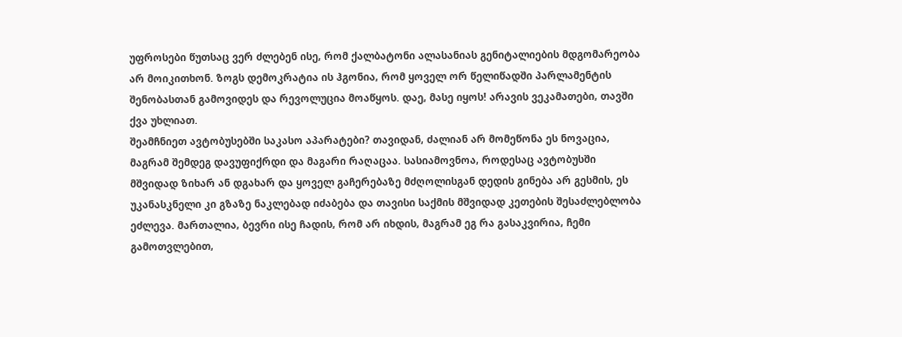უფროსები წუთსაც ვერ ძლებენ ისე, რომ ქალბატონი ალასანიას გენიტალიების მდგომარეობა არ მოიკითხონ. ზოგს დემოკრატია ის ჰგონია, რომ ყოველ ორ წელიწადში პარლამენტის შენობასთან გამოვიდეს და რევოლუცია მოაწყოს. დაე, მასე იყოს! არავის ვეკამათები, თავში ქვა უხლიათ.
შეამჩნიეთ ავტობუსებში საკასო აპარატები? თავიდან, ძალიან არ მომეწონა ეს ნოვაცია, მაგრამ შემდეგ დავუფიქრდი და მაგარი რაღაცაა. სასიამოვნოა, როდესაც ავტობუსში მშვიდად ზიხარ ან დგახარ და ყოველ გაჩერებაზე მძღოლისგან დედის გინება არ გესმის, ეს უკანასკნელი კი გზაზე ნაკლებად იძაბება და თავისი საქმის მშვიდად კეთების შესაძლებლობა ეძლევა. მართალია, ბევრი ისე ჩადის, რომ არ იხდის, მაგრამ ეგ რა გასაკვირია, ჩემი გამოთვლებით,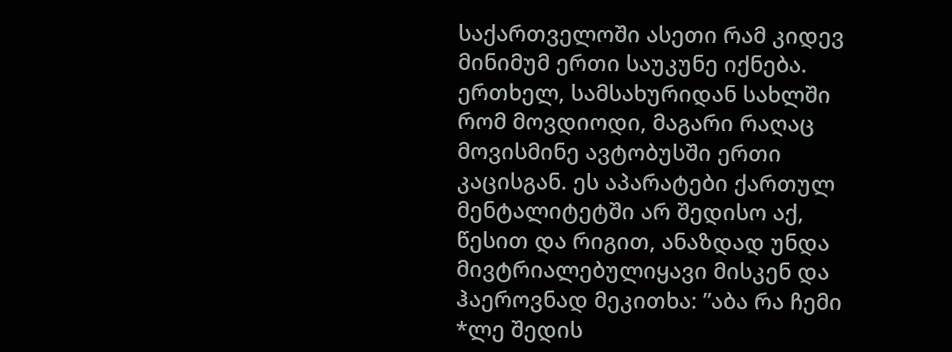საქართველოში ასეთი რამ კიდევ მინიმუმ ერთი საუკუნე იქნება. ერთხელ, სამსახურიდან სახლში რომ მოვდიოდი, მაგარი რაღაც მოვისმინე ავტობუსში ერთი კაცისგან. ეს აპარატები ქართულ მენტალიტეტში არ შედისო აქ, წესით და რიგით, ანაზდად უნდა მივტრიალებულიყავი მისკენ და ჰაეროვნად მეკითხა: ”აბა რა ჩემი *ლე შედის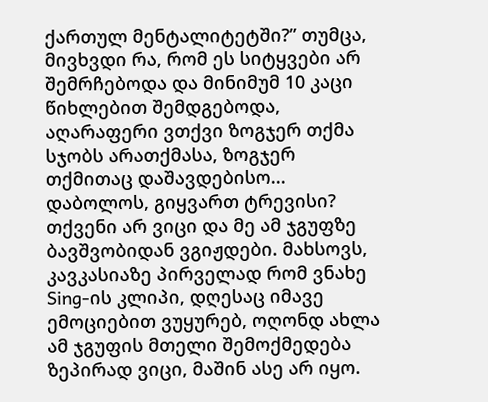ქართულ მენტალიტეტში?” თუმცა, მივხვდი რა, რომ ეს სიტყვები არ შემრჩებოდა და მინიმუმ 10 კაცი წიხლებით შემდგებოდა, აღარაფერი ვთქვი ზოგჯერ თქმა სჯობს არათქმასა, ზოგჯერ თქმითაც დაშავდებისო...
დაბოლოს, გიყვართ ტრევისი? თქვენი არ ვიცი და მე ამ ჯგუფზე ბავშვობიდან ვგიჟდები. მახსოვს, კავკასიაზე პირველად რომ ვნახე Sing-ის კლიპი, დღესაც იმავე ემოციებით ვუყურებ, ოღონდ ახლა ამ ჯგუფის მთელი შემოქმედება ზეპირად ვიცი, მაშინ ასე არ იყო.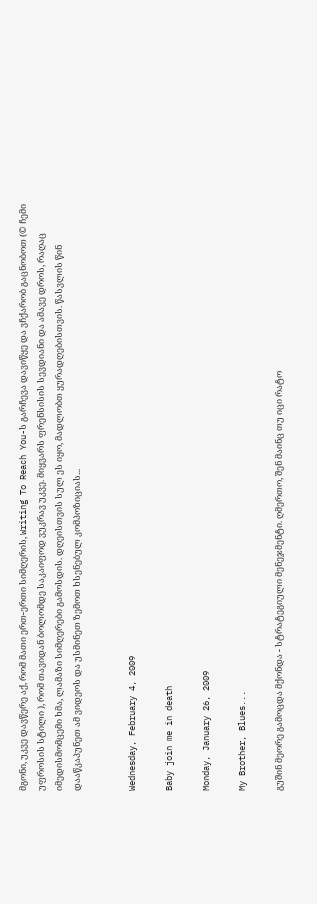მგონი, უკვე დავწერე აქ, რომ მათი ერთ-ერთი სიმღერის, Writing To Reach You-ს გარჩევა დავიწყე და ვჩქარობ გაცნობოთ (© ჩემი უფროსის სტილი ), რომ თავიდან ბოლომდე საკაიფოდ ვუკრავ უკვე. მიყვარს ფრენსისის სევდიანი და ამავე დროს, რაღაც იმედისმომცემი ხმა, ლამაზი სიმღერები გამოსდის. დღეისთვის სულ ეს იყო, მადლობთ ყურადღებისთვის. წასვლის წინ დააწკაპუნეთ ამ ვიდეოს და უსმინეთ ზემოთ ხსენებულ კომპოზიციას...


Wednesday, February 4, 2009

Baby join me in death

Monday, January 26, 2009

My Brother, Blues...

გუშინ მეორე გამოცდა მქონდა - სტრატეგიული მენეჯმენტი. ღმერთო, შენ მაინც თუ იცი რატო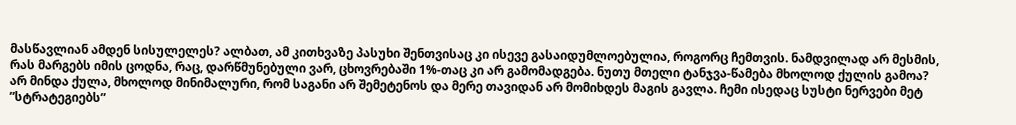მასწავლიან ამდენ სისულელეს? ალბათ, ამ კითხვაზე პასუხი შენთვისაც კი ისევე გასაიდუმლოებულია, როგორც ჩემთვის. ნამდვილად არ მესმის, რას მარგებს იმის ცოდნა, რაც, დარწმუნებული ვარ, ცხოვრებაში 1%-თაც კი არ გამომადგება. ნუთუ მთელი ტანჯვა-წამება მხოლოდ ქულის გამოა? არ მინდა ქულა, მხოლოდ მინიმალური, რომ საგანი არ შემეტენოს და მერე თავიდან არ მომიხდეს მაგის გავლა. ჩემი ისედაც სუსტი ნერვები მეტ ”სტრატეგიებს”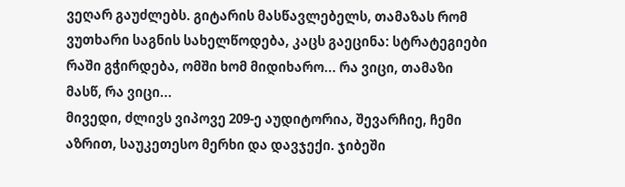ვეღარ გაუძლებს. გიტარის მასწავლებელს, თამაზას რომ ვუთხარი საგნის სახელწოდება, კაცს გაეცინა: სტრატეგიები რაში გჭირდება, ომში ხომ მიდიხარო... რა ვიცი, თამაზი მასწ, რა ვიცი...
მივედი, ძლივს ვიპოვე 209-ე აუდიტორია, შევარჩიე, ჩემი აზრით, საუკეთესო მერხი და დავჯექი. ჯიბეში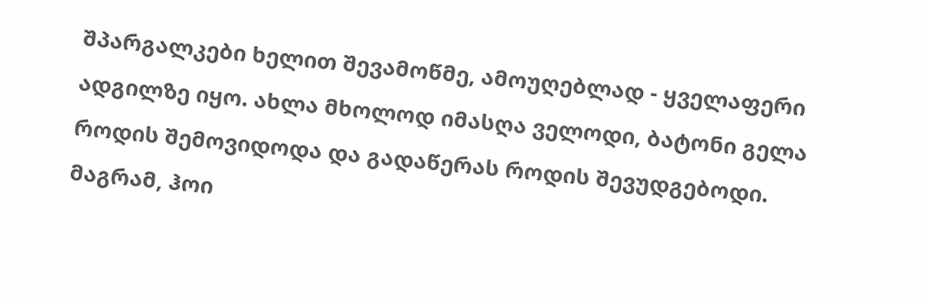შპარგალკები ხელით შევამოწმე, ამოუღებლად - ყველაფერი ადგილზე იყო. ახლა მხოლოდ იმასღა ველოდი, ბატონი გელა როდის შემოვიდოდა და გადაწერას როდის შევუდგებოდი. მაგრამ, ჰოი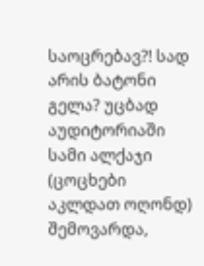საოცრებავ?! სად არის ბატონი გელა? უცბად აუდიტორიაში სამი ალქაჯი (ცოცხები აკლდათ ოღონდ) შემოვარდა,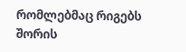რომლებმაც რიგებს შორის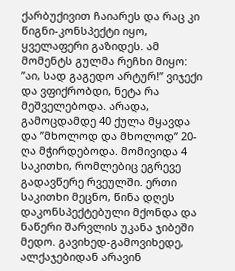ქარბუქივით ჩაიარეს და რაც კი წიგნი-კონსპექტი იყო, ყველაფერი გაზიდეს. ამ მომენტს გულმა რეჩხი მიყო: ”აი, სად გაგედო არტურ!” ვიჯექი და ვფიქრობდი, ნეტა რა მეშველებოდა. არადა, გამოცდამდე 40 ქულა მყავდა და ”მხოლოდ და მხოლოდ” 20-ღა მჭირდებოდა. მომივიდა 4 საკითხი, რომლებიც ეგრევე გადავწერე რვეულში. ერთი საკითხი მეცნო, წინა დღეს დაკონსპექტებული მქონდა და ნაწერი შარვლის უკანა ჯიბეში მედო. გავიხედ-გამოვიხედე, ალქაჯებიდან არავინ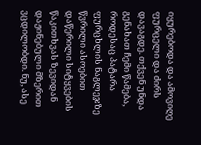იყურებოდა და ამოვიღე ფურცელი და ძირს დავაგდე. თქვენ უნდა გენახათ ჩემი წამება, როდესაც პატარა ფურცხლის ნაგლეჯზე წვრილი ასოებით დაწერილი სიტყვების წაკითხვას ზევიდან დაჟინებული მზერით ვცდილობდი. ნუ, ასე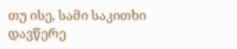თუ ისე, სამი საკითხი დავწერე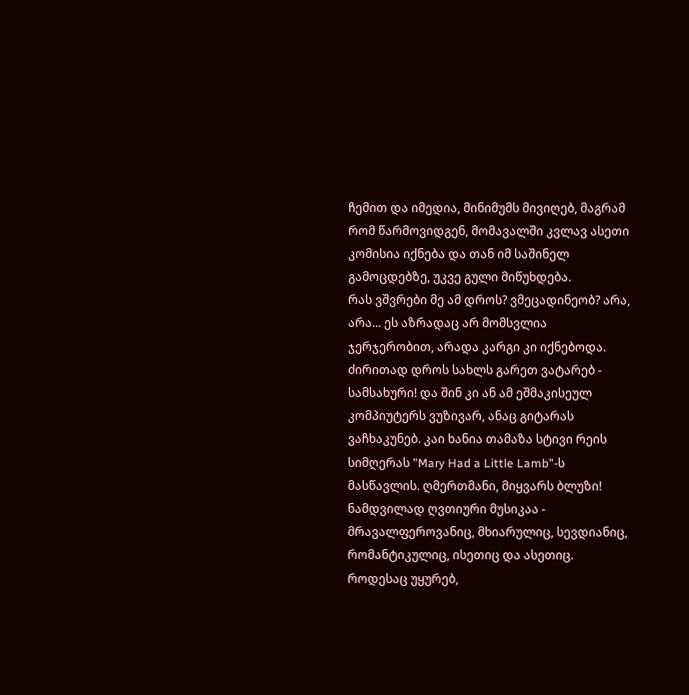ჩემით და იმედია, მინიმუმს მივიღებ, მაგრამ რომ წარმოვიდგენ, მომავალში კვლავ ასეთი კომისია იქნება და თან იმ საშინელ გამოცდებზე, უკვე გული მიწუხდება.
რას ვშვრები მე ამ დროს? ვმეცადინეობ? არა, არა... ეს აზრადაც არ მომსვლია ჯერჯერობით, არადა კარგი კი იქნებოდა. ძირითად დროს სახლს გარეთ ვატარებ - სამსახური! და შინ კი ან ამ ეშმაკისეულ კომპიუტერს ვუზივარ, ანაც გიტარას ვაჩხაკუნებ. კაი ხანია თამაზა სტივი რეის სიმღერას ”Mary Had a Little Lamb”-ს მასწავლის. ღმერთმანი, მიყვარს ბლუზი! ნამდვილად ღვთიური მუსიკაა - მრავალფეროვანიც, მხიარულიც, სევდიანიც, რომანტიკულიც, ისეთიც და ასეთიც. როდესაც უყურებ,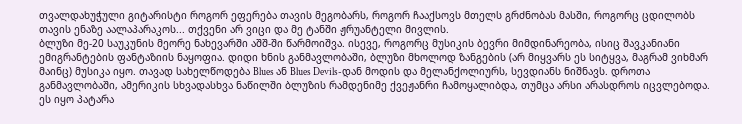თვალდახუჭული გიტარისტი როგორ ეფერება თავის მეგობარს, როგორ ჩააქსოვს მთელს გრძნობას მასში, როგორც ცდილობს თავის ენაზე აალაპარაკოს... თქვენი არ ვიცი და მე ტანში ჟრუანტელი მივლის.
ბლუზი მე-20 საუკუნის მეორე ნახევარში აშშ-ში წარმოიშვა. ისევე, როგორც მუსიკის ბევრი მიმდინარეობა, ისიც შავკანიანი ემიგრანტების ფანტაზიის ნაყოფია. დიდი ხნის განმავლობაში, ბლუზი მხოლოდ ზანგების (არ მიყვარს ეს სიტყვა, მაგრამ ვიხმარ მაინც) მუსიკა იყო. თავად სახელწოდება Blues ან Blues Devils-დან მოდის და მელანქოლიურს, სევდიანს ნიშნავს. დროთა განმავლობაში, ამერიკის სხვადასხვა ნაწილში ბლუზის რამდენიმე ქვეჟანრი ჩამოყალიბდა, თუმცა არსი არასდროს იცვლებოდა. ეს იყო პატარა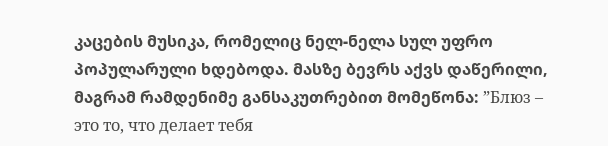კაცების მუსიკა, რომელიც ნელ-ნელა სულ უფრო პოპულარული ხდებოდა. მასზე ბევრს აქვს დაწერილი, მაგრამ რამდენიმე განსაკუთრებით მომეწონა: ”Блюз – это то, что делает тебя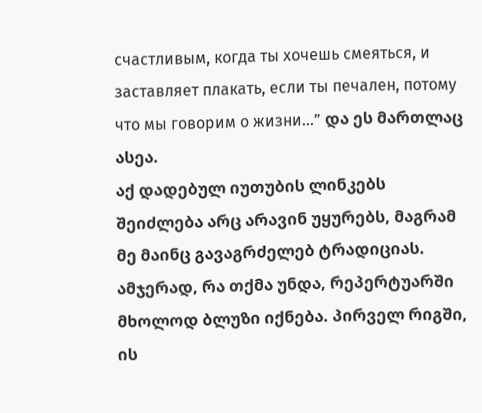счастливым, когда ты хочешь смеяться, и заставляет плакать, если ты печален, потому что мы говорим о жизни...” და ეს მართლაც ასეა.
აქ დადებულ იუთუბის ლინკებს შეიძლება არც არავინ უყურებს, მაგრამ მე მაინც გავაგრძელებ ტრადიციას. ამჯერად, რა თქმა უნდა, რეპერტუარში მხოლოდ ბლუზი იქნება. პირველ რიგში, ის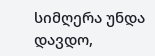სიმღერა უნდა დავდო,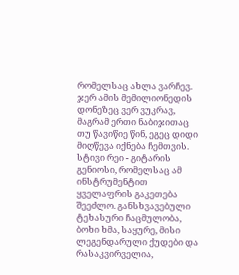რომელსაც ახლა ვარჩევ. ჯერ ამის მემილიონედის დონეზეც ვერ ვუკრავ, მაგრამ ერთი ნაბიჯითაც თუ წავიწიე წინ, ეგეც დიდი მიღწევა იქნება ჩემთვის. სტივი რეი - გიტარის გენიოსი, რომელსაც ამ ინსტრუმენტით ყველაფრის გაკეთება შეეძლო. განსხვავებული ტეხასური ჩაცმულობა, ბოხი ხმა, საყურე, მისი ლეგენდარული ქუდები და რასაკვირველია,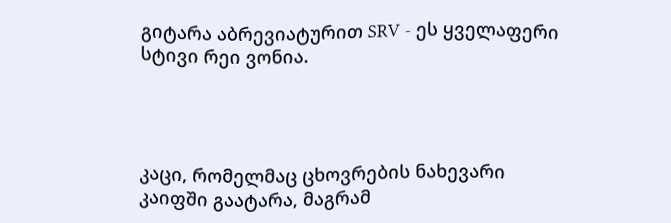გიტარა აბრევიატურით SRV - ეს ყველაფერი სტივი რეი ვონია.




კაცი, რომელმაც ცხოვრების ნახევარი კაიფში გაატარა, მაგრამ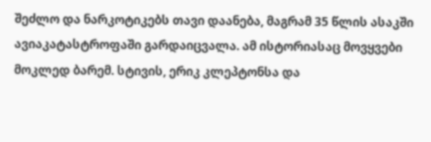შეძლო და ნარკოტიკებს თავი დაანება, მაგრამ 35 წლის ასაკში ავიაკატასტროფაში გარდაიცვალა. ამ ისტორიასაც მოვყვები მოკლედ ბარემ. სტივის, ერიკ კლეპტონსა და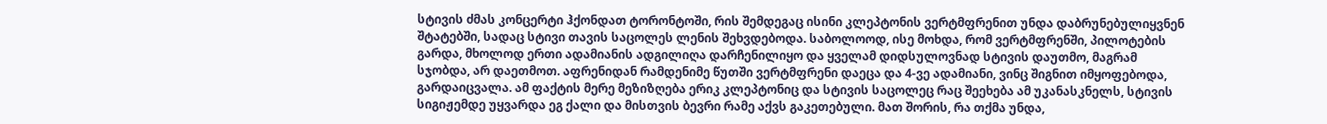სტივის ძმას კონცერტი ჰქონდათ ტორონტოში, რის შემდეგაც ისინი კლეპტონის ვერტმფრენით უნდა დაბრუნებულიყვნენ შტატებში, სადაც სტივი თავის საცოლეს ლენის შეხვდებოდა. საბოლოოდ, ისე მოხდა, რომ ვერტმფრენში, პილოტების გარდა, მხოლოდ ერთი ადამიანის ადგილიღა დარჩენილიყო და ყველამ დიდსულოვნად სტივის დაუთმო, მაგრამ სჯობდა, არ დაეთმოთ. აფრენიდან რამდენიმე წუთში ვერტმფრენი დაეცა და 4-ვე ადამიანი, ვინც შიგნით იმყოფებოდა, გარდაიცვალა. ამ ფაქტის მერე მეზიზღება ერიკ კლეპტონიც და სტივის საცოლეც რაც შეეხება ამ უკანასკნელს, სტივის სიგიჟემდე უყვარდა ეგ ქალი და მისთვის ბევრი რამე აქვს გაკეთებული. მათ შორის, რა თქმა უნდა,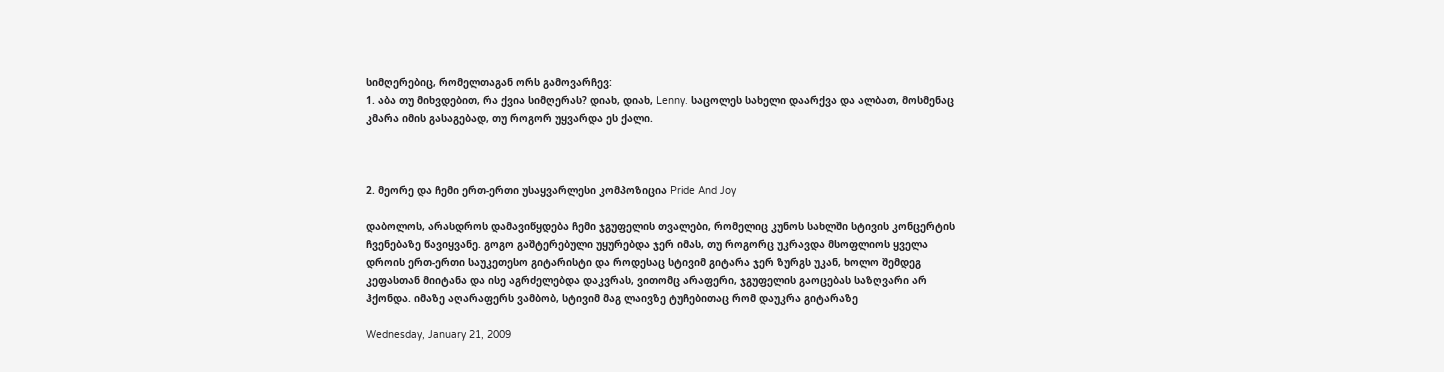სიმღერებიც, რომელთაგან ორს გამოვარჩევ:
1. აბა თუ მიხვდებით, რა ქვია სიმღერას? დიახ, დიახ, Lenny. საცოლეს სახელი დაარქვა და ალბათ, მოსმენაც კმარა იმის გასაგებად, თუ როგორ უყვარდა ეს ქალი.



2. მეორე და ჩემი ერთ-ერთი უსაყვარლესი კომპოზიცია Pride And Joy

დაბოლოს, არასდროს დამავიწყდება ჩემი ჯგუფელის თვალები, რომელიც კუნოს სახლში სტივის კონცერტის ჩვენებაზე წავიყვანე. გოგო გაშტერებული უყურებდა ჯერ იმას, თუ როგორც უკრავდა მსოფლიოს ყველა დროის ერთ-ერთი საუკეთესო გიტარისტი და როდესაც სტივიმ გიტარა ჯერ ზურგს უკან, ხოლო შემდეგ კეფასთან მიიტანა და ისე აგრძელებდა დაკვრას, ვითომც არაფერი, ჯგუფელის გაოცებას საზღვარი არ ჰქონდა. იმაზე აღარაფერს ვამბობ, სტივიმ მაგ ლაივზე ტუჩებითაც რომ დაუკრა გიტარაზე

Wednesday, January 21, 2009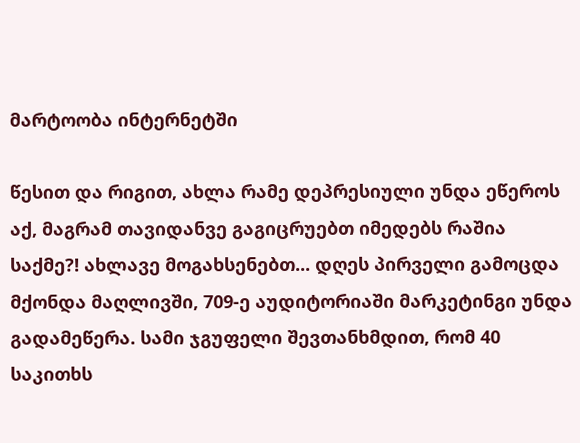მარტოობა ინტერნეტში

წესით და რიგით, ახლა რამე დეპრესიული უნდა ეწეროს აქ, მაგრამ თავიდანვე გაგიცრუებთ იმედებს რაშია საქმე?! ახლავე მოგახსენებთ... დღეს პირველი გამოცდა მქონდა მაღლივში, 709-ე აუდიტორიაში მარკეტინგი უნდა გადამეწერა. სამი ჯგუფელი შევთანხმდით, რომ 40 საკითხს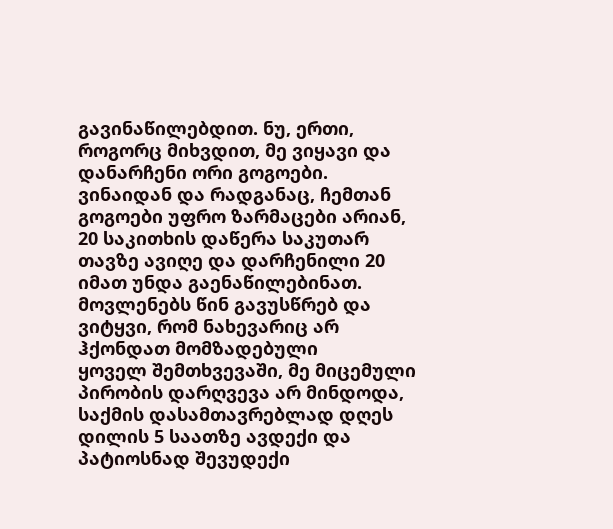გავინაწილებდით. ნუ, ერთი, როგორც მიხვდით, მე ვიყავი და დანარჩენი ორი გოგოები. ვინაიდან და რადგანაც, ჩემთან გოგოები უფრო ზარმაცები არიან, 20 საკითხის დაწერა საკუთარ თავზე ავიღე და დარჩენილი 20 იმათ უნდა გაენაწილებინათ. მოვლენებს წინ გავუსწრებ და ვიტყვი, რომ ნახევარიც არ ჰქონდათ მომზადებული
ყოველ შემთხვევაში, მე მიცემული პირობის დარღვევა არ მინდოდა, საქმის დასამთავრებლად დღეს დილის 5 საათზე ავდექი და პატიოსნად შევუდექი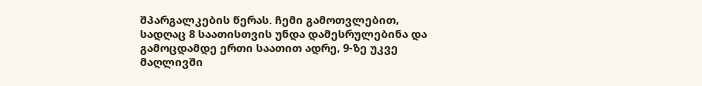შპარგალკების წერას. ჩემი გამოთვლებით, სადღაც 8 საათისთვის უნდა დამესრულებინა და გამოცდამდე ერთი საათით ადრე, 9-ზე უკვე მაღლივში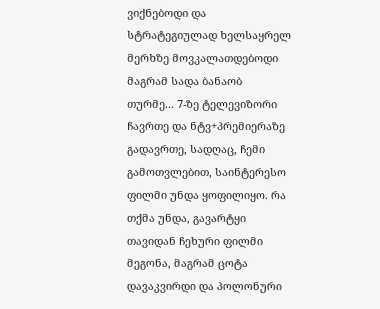ვიქნებოდი და სტრატეგიულად ხელსაყრელ მერხზე მოვკალათდებოდი მაგრამ სადა ბანაობ თურმე... 7-ზე ტელევიზორი ჩავრთე და ნტვ+პრემიერაზე გადავრთე, სადღაც, ჩემი გამოთვლებით, საინტერესო ფილმი უნდა ყოფილიყო. რა თქმა უნდა, გავარტყი თავიდან ჩეხური ფილმი მეგონა, მაგრამ ცოტა დავაკვირდი და პოლონური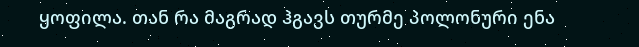ყოფილა. თან რა მაგრად ჰგავს თურმე პოლონური ენა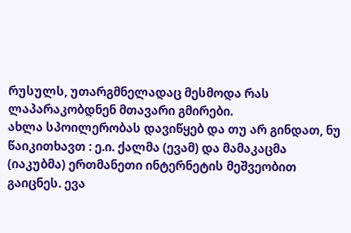რუსულს, უთარგმნელადაც მესმოდა რას ლაპარაკობდნენ მთავარი გმირები.
ახლა სპოილერობას დავიწყებ და თუ არ გინდათ, ნუ წაიკითხავთ : ე.ი. ქალმა (ევამ) და მამაკაცმა (იაკუბმა) ერთმანეთი ინტერნეტის მეშვეობით გაიცნეს. ევა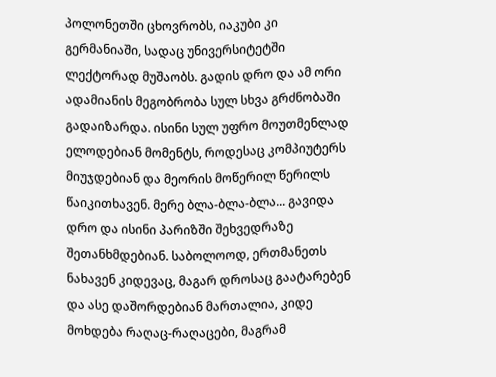პოლონეთში ცხოვრობს, იაკუბი კი გერმანიაში, სადაც უნივერსიტეტში ლექტორად მუშაობს. გადის დრო და ამ ორი ადამიანის მეგობრობა სულ სხვა გრძნობაში გადაიზარდა. ისინი სულ უფრო მოუთმენლად ელოდებიან მომენტს, როდესაც კომპიუტერს მიუჯდებიან და მეორის მოწერილ წერილს წაიკითხავენ. მერე ბლა-ბლა-ბლა... გავიდა დრო და ისინი პარიზში შეხვედრაზე შეთანხმდებიან. საბოლოოდ, ერთმანეთს ნახავენ კიდევაც, მაგარ დროსაც გაატარებენ და ასე დაშორდებიან მართალია, კიდე მოხდება რაღაც-რაღაცები, მაგრამ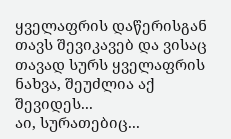ყველაფრის დაწერისგან თავს შევიკავებ და ვისაც თავად სურს ყველაფრის ნახვა, შეუძლია აქ შევიდეს...
აი, სურათებიც...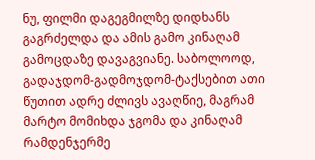ნუ, ფილმი დაგეგმილზე დიდხანს გაგრძელდა და ამის გამო კინაღამ გამოცდაზე დავაგვიანე. საბოლოოდ, გადაჯდომ-გადმოჯდომ-ტაქსებით ათი წუთით ადრე ძლივს ავაღწიე, მაგრამ მარტო მომიხდა ჯგომა და კინაღამ რამდენჯერმე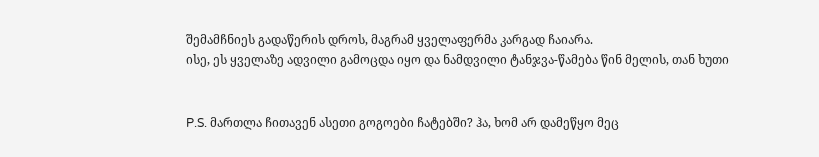შემამჩნიეს გადაწერის დროს, მაგრამ ყველაფერმა კარგად ჩაიარა.
ისე, ეს ყველაზე ადვილი გამოცდა იყო და ნამდვილი ტანჯვა-წამება წინ მელის, თან ხუთი


P.S. მართლა ჩითავენ ასეთი გოგოები ჩატებში? ჰა, ხომ არ დამეწყო მეც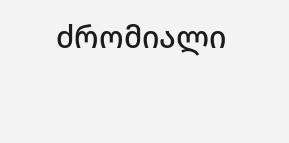ძრომიალი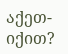აქეთ-იქით?